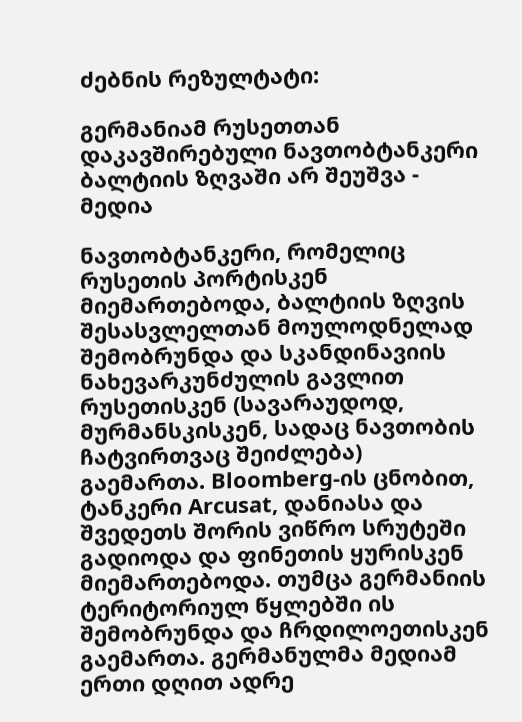ძებნის რეზულტატი:

გერმანიამ რუსეთთან დაკავშირებული ნავთობტანკერი ბალტიის ზღვაში არ შეუშვა - მედია

ნავთობტანკერი, რომელიც რუსეთის პორტისკენ მიემართებოდა, ბალტიის ზღვის შესასვლელთან მოულოდნელად შემობრუნდა და სკანდინავიის ნახევარკუნძულის გავლით რუსეთისკენ (სავარაუდოდ, მურმანსკისკენ, სადაც ნავთობის ჩატვირთვაც შეიძლება) გაემართა. Bloomberg-ის ცნობით, ტანკერი Arcusat, დანიასა და შვედეთს შორის ვიწრო სრუტეში გადიოდა და ფინეთის ყურისკენ მიემართებოდა. თუმცა გერმანიის ტერიტორიულ წყლებში ის შემობრუნდა და ჩრდილოეთისკენ გაემართა. გერმანულმა მედიამ ერთი დღით ადრე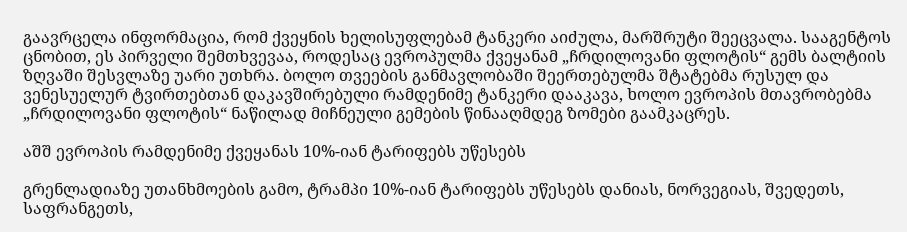გაავრცელა ინფორმაცია, რომ ქვეყნის ხელისუფლებამ ტანკერი აიძულა, მარშრუტი შეეცვალა. სააგენტოს ცნობით, ეს პირველი შემთხვევაა, როდესაც ევროპულმა ქვეყანამ „ჩრდილოვანი ფლოტის“ გემს ბალტიის ზღვაში შესვლაზე უარი უთხრა. ბოლო თვეების განმავლობაში შეერთებულმა შტატებმა რუსულ და ვენესუელურ ტვირთებთან დაკავშირებული რამდენიმე ტანკერი დააკავა, ხოლო ევროპის მთავრობებმა „ჩრდილოვანი ფლოტის“ ნაწილად მიჩნეული გემების წინააღმდეგ ზომები გაამკაცრეს.

აშშ ევროპის რამდენიმე ქვეყანას 10%-იან ტარიფებს უწესებს

გრენლადიაზე უთანხმოების გამო, ტრამპი 10%-იან ტარიფებს უწესებს დანიას, ნორვეგიას, შვედეთს, საფრანგეთს,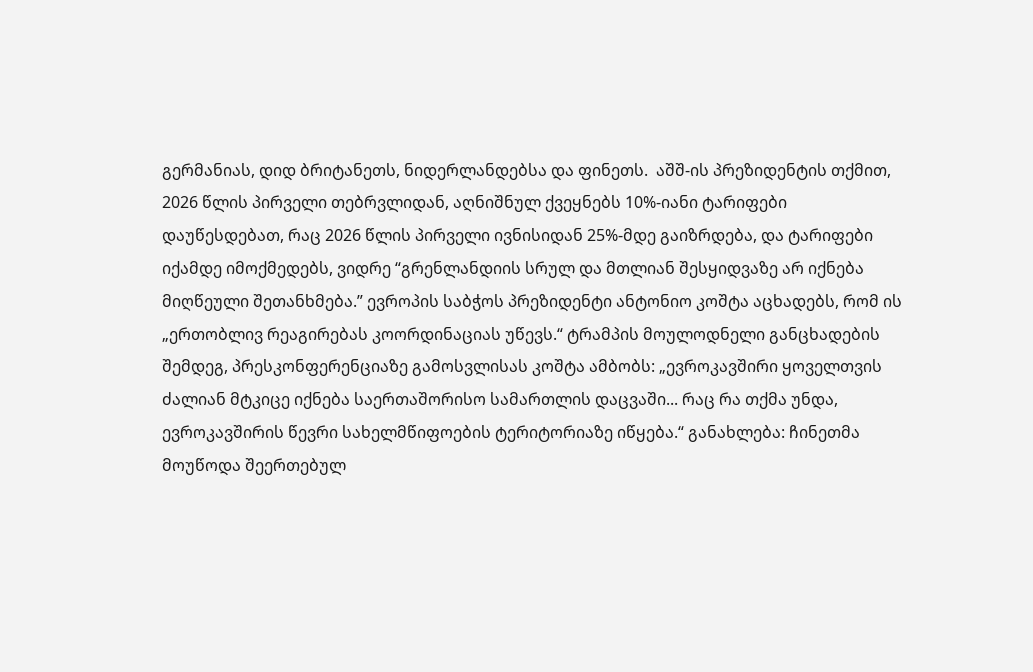გერმანიას, დიდ ბრიტანეთს, ნიდერლანდებსა და ფინეთს.  აშშ-ის პრეზიდენტის თქმით, 2026 წლის პირველი თებრვლიდან, აღნიშნულ ქვეყნებს 10%-იანი ტარიფები დაუწესდებათ, რაც 2026 წლის პირველი ივნისიდან 25%-მდე გაიზრდება, და ტარიფები იქამდე იმოქმედებს, ვიდრე “გრენლანდიის სრულ და მთლიან შესყიდვაზე არ იქნება მიღწეული შეთანხმება.” ევროპის საბჭოს პრეზიდენტი ანტონიო კოშტა აცხადებს, რომ ის „ერთობლივ რეაგირებას კოორდინაციას უწევს.“ ტრამპის მოულოდნელი განცხადების შემდეგ, პრესკონფერენციაზე გამოსვლისას კოშტა ამბობს: „ევროკავშირი ყოველთვის ძალიან მტკიცე იქნება საერთაშორისო სამართლის დაცვაში... რაც რა თქმა უნდა, ევროკავშირის წევრი სახელმწიფოების ტერიტორიაზე იწყება.“ განახლება: ჩინეთმა მოუწოდა შეერთებულ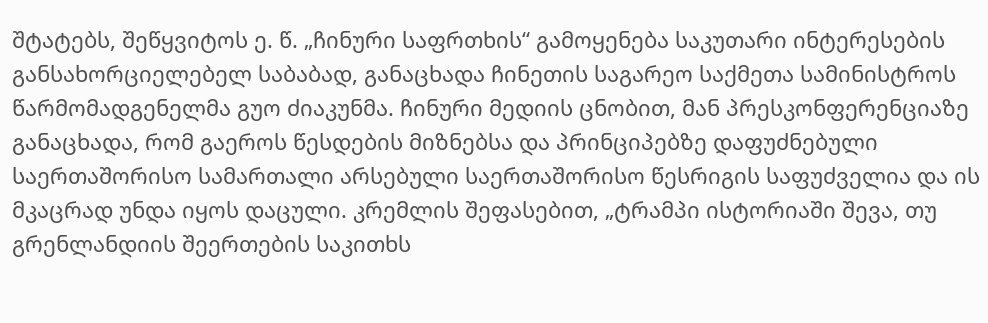შტატებს, შეწყვიტოს ე. წ. „ჩინური საფრთხის“ გამოყენება საკუთარი ინტერესების განსახორციელებელ საბაბად, განაცხადა ჩინეთის საგარეო საქმეთა სამინისტროს წარმომადგენელმა გუო ძიაკუნმა. ჩინური მედიის ცნობით, მან პრესკონფერენციაზე განაცხადა, რომ გაეროს წესდების მიზნებსა და პრინციპებზე დაფუძნებული საერთაშორისო სამართალი არსებული საერთაშორისო წესრიგის საფუძველია და ის  მკაცრად უნდა იყოს დაცული. კრემლის შეფასებით, „ტრამპი ისტორიაში შევა, თუ გრენლანდიის შეერთების საკითხს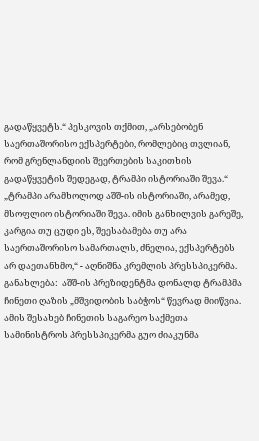გადაწყვეტს.“ პესკოვის თქმით, „არსებობენ საერთაშორისო ექსპერტები, რომლებიც თვლიან, რომ გრენლანდიის შეერთების საკითხის გადაწყვეტის შედეგად, ტრამპი ისტორიაში შევა.“ „ტრამპი არამხოლოდ აშშ-ის ისტორიაში, არამედ, მსოფლიო ისტორიაში შევა. იმის განხილვის გარეშე, კარგია თუ ცუდი ეს, შეესაბამება თუ არა საერთაშორისო სამართალს, ძნელია, ექსპერტებს არ დაეთანხმო,“ - აღნიშნა კრემლის პრესსპიკერმა. განახლება:  აშშ-ის პრეზიდენტმა დონალდ ტრამპმა ჩინეთი ღაზის „მშვიდობის საბჭოს“ წევრად მიიწვია. ამის შესახებ ჩინეთის საგარეო საქმეთა სამინისტროს პრესსპიკერმა გუო ძიაკუნმა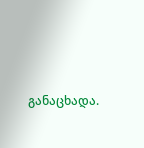განაცხადა.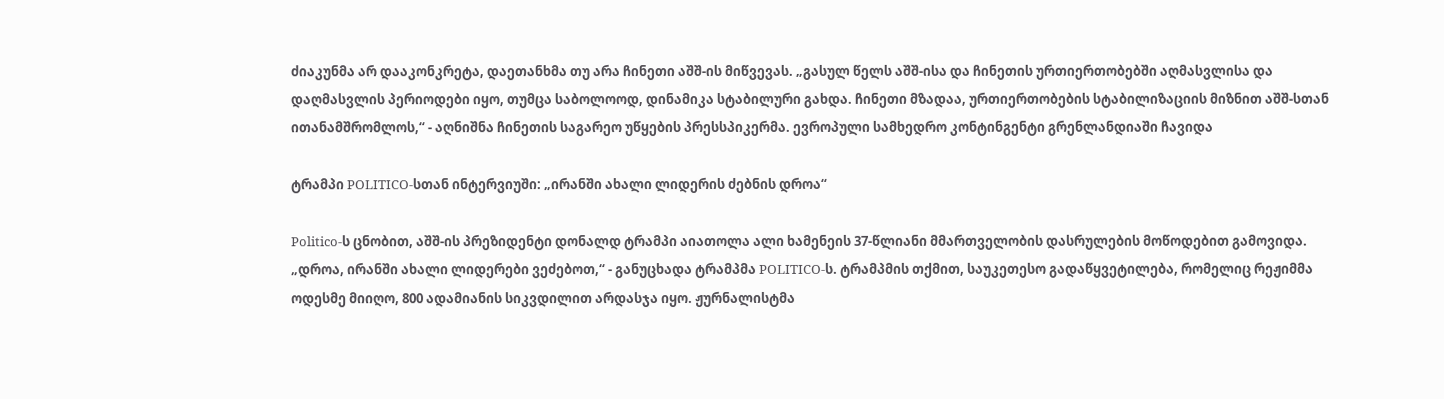ძიაკუნმა არ დააკონკრეტა, დაეთანხმა თუ არა ჩინეთი აშშ-ის მიწვევას. „გასულ წელს აშშ-ისა და ჩინეთის ურთიერთობებში აღმასვლისა და დაღმასვლის პერიოდები იყო, თუმცა საბოლოოდ, დინამიკა სტაბილური გახდა. ჩინეთი მზადაა, ურთიერთობების სტაბილიზაციის მიზნით აშშ-სთან ითანამშრომლოს,“ - აღნიშნა ჩინეთის საგარეო უწყების პრესსპიკერმა. ევროპული სამხედრო კონტინგენტი გრენლანდიაში ჩავიდა

ტრამპი POLITICO-სთან ინტერვიუში: „ირანში ახალი ლიდერის ძებნის დროა“

Politico-ს ცნობით, აშშ-ის პრეზიდენტი დონალდ ტრამპი აიათოლა ალი ხამენეის 37-წლიანი მმართველობის დასრულების მოწოდებით გამოვიდა. „დროა, ირანში ახალი ლიდერები ვეძებოთ,“ - განუცხადა ტრამპმა POLITICO-ს. ტრამპმის თქმით, საუკეთესო გადაწყვეტილება, რომელიც რეჟიმმა ოდესმე მიიღო, 800 ადამიანის სიკვდილით არდასჯა იყო. ჟურნალისტმა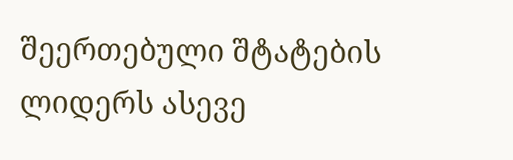შეერთებული შტატების ლიდერს ასევე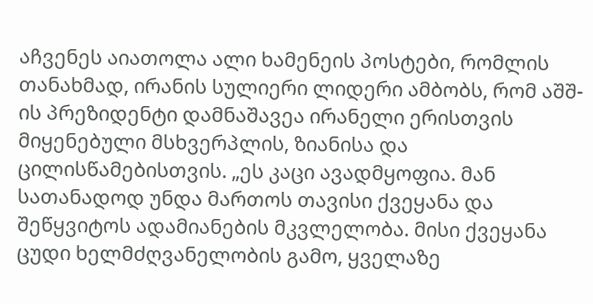აჩვენეს აიათოლა ალი ხამენეის პოსტები, რომლის თანახმად, ირანის სულიერი ლიდერი ამბობს, რომ აშშ-ის პრეზიდენტი დამნაშავეა ირანელი ერისთვის მიყენებული მსხვერპლის, ზიანისა და ცილისწამებისთვის. „ეს კაცი ავადმყოფია. მან სათანადოდ უნდა მართოს თავისი ქვეყანა და შეწყვიტოს ადამიანების მკვლელობა. მისი ქვეყანა ცუდი ხელმძღვანელობის გამო, ყველაზე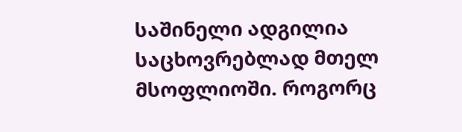საშინელი ადგილია საცხოვრებლად მთელ მსოფლიოში. როგორც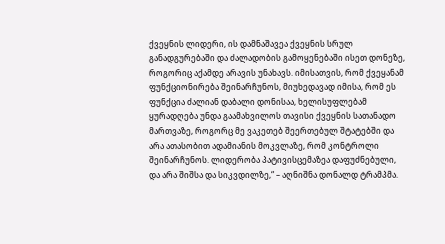ქვეყნის ლიდერი, ის დამნაშავეა ქვეყნის სრულ განადგურებაში და ძალადობის გამოყენებაში ისეთ დონეზე, როგორიც აქამდე არავის უნახავს. იმისათვის, რომ ქვეყანამ ფუნქციონირება შეინარჩუნოს, მიუხედავად იმისა, რომ ეს ფუნქცია ძალიან დაბალი დონისაა, ხელისუფლებამ ყურადღება უნდა გაამახვილოს თავისი ქვეყნის სათანადო მართვაზე, როგორც მე ვაკეთებ შეერთებულ შტატებში და არა ათასობით ადამიანის მოკვლაზე, რომ კონტროლი შეინარჩუნოს. ლიდერობა პატივისცემაზეა დაფუძნებული, და არა შიშსა და სიკვდილზე,“ – აღნიშნა დონალდ ტრამპმა.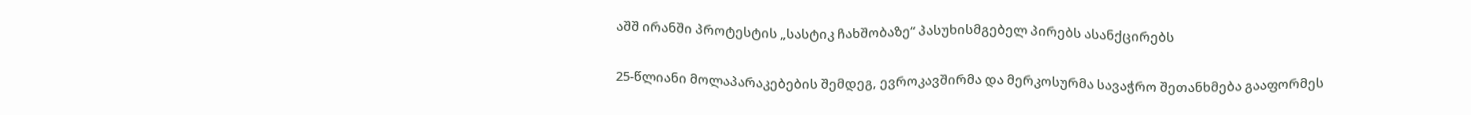აშშ ირანში პროტესტის „სასტიკ ჩახშობაზე“ პასუხისმგებელ პირებს ასანქცირებს

25-წლიანი მოლაპარაკებების შემდეგ, ევროკავშირმა და მერკოსურმა სავაჭრო შეთანხმება გააფორმეს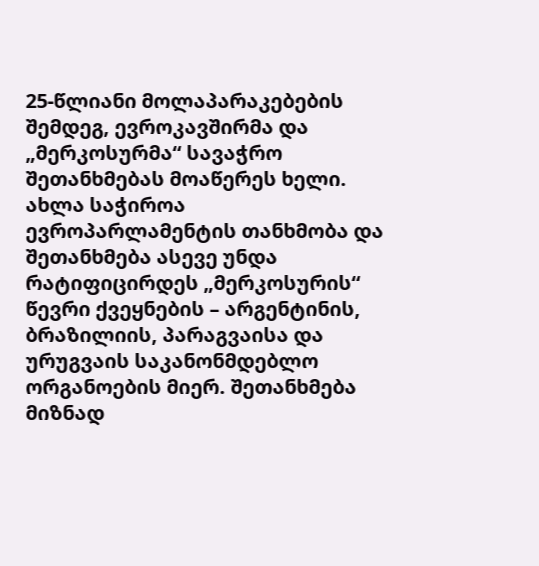25-წლიანი მოლაპარაკებების შემდეგ, ევროკავშირმა და „მერკოსურმა“ სავაჭრო შეთანხმებას მოაწერეს ხელი. ახლა საჭიროა ევროპარლამენტის თანხმობა და შეთანხმება ასევე უნდა რატიფიცირდეს „მერკოსურის“ წევრი ქვეყნების – არგენტინის, ბრაზილიის, პარაგვაისა და ურუგვაის საკანონმდებლო ორგანოების მიერ. შეთანხმება მიზნად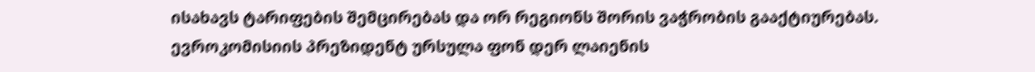ისახავს ტარიფების შემცირებას და ორ რეგიონს შორის ვაჭრობის გააქტიურებას. ევროკომისიის პრეზიდენტ ურსულა ფონ დერ ლაიენის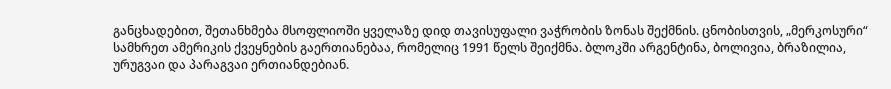განცხადებით, შეთანხმება მსოფლიოში ყველაზე დიდ თავისუფალი ვაჭრობის ზონას შექმნის. ცნობისთვის, „მერკოსური“ სამხრეთ ამერიკის ქვეყნების გაერთიანებაა, რომელიც 1991 წელს შეიქმნა. ბლოკში არგენტინა, ბოლივია, ბრაზილია, ურუგვაი და პარაგვაი ერთიანდებიან.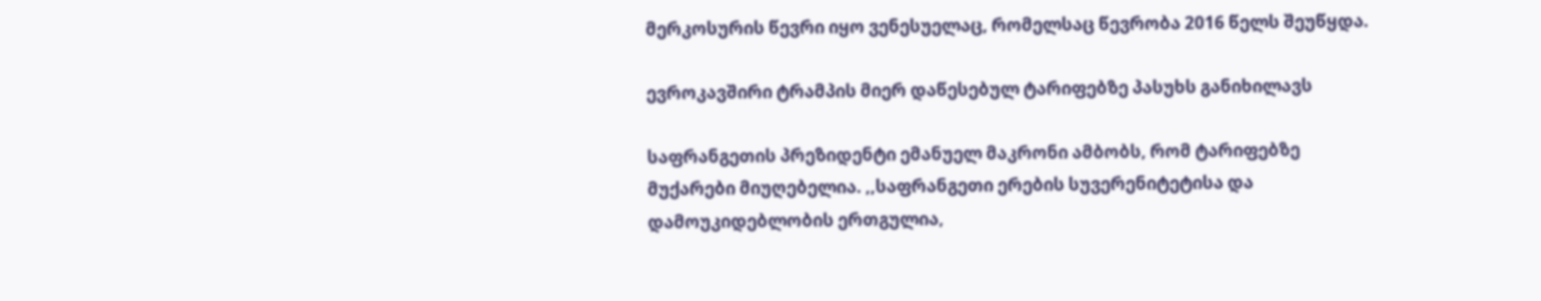მერკოსურის წევრი იყო ვენესუელაც, რომელსაც წევრობა 2016 წელს შეუწყდა.

ევროკავშირი ტრამპის მიერ დაწესებულ ტარიფებზე პასუხს განიხილავს

საფრანგეთის პრეზიდენტი ემანუელ მაკრონი ამბობს, რომ ტარიფებზე მუქარები მიუღებელია. ,,საფრანგეთი ერების სუვერენიტეტისა და დამოუკიდებლობის ერთგულია,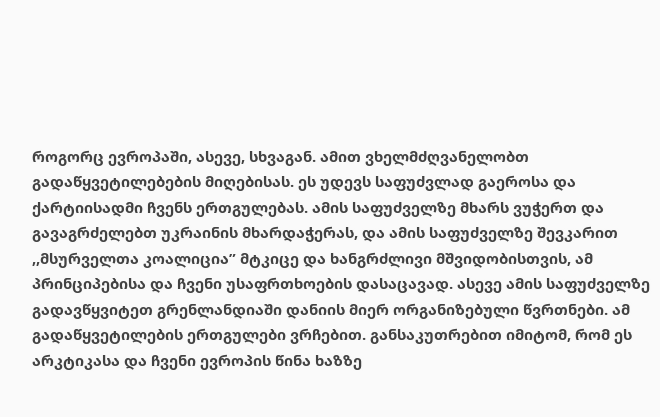როგორც ევროპაში, ასევე, სხვაგან. ამით ვხელმძღვანელობთ გადაწყვეტილებების მიღებისას. ეს უდევს საფუძვლად გაეროსა და ქარტიისადმი ჩვენს ერთგულებას. ამის საფუძველზე მხარს ვუჭერთ და გავაგრძელებთ უკრაინის მხარდაჭერას, და ამის საფუძველზე შევკარით ,,მსურველთა კოალიცია” მტკიცე და ხანგრძლივი მშვიდობისთვის, ამ პრინციპებისა და ჩვენი უსაფრთხოების დასაცავად. ასევე ამის საფუძველზე გადავწყვიტეთ გრენლანდიაში დანიის მიერ ორგანიზებული წვრთნები. ამ გადაწყვეტილების ერთგულები ვრჩებით. განსაკუთრებით იმიტომ, რომ ეს არკტიკასა და ჩვენი ევროპის წინა ხაზზე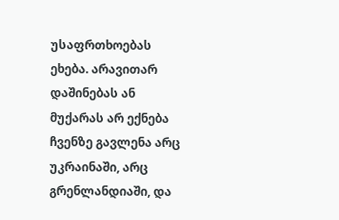უსაფრთხოებას ეხება. არავითარ დაშინებას ან მუქარას არ ექნება ჩვენზე გავლენა არც უკრაინაში, არც გრენლანდიაში, და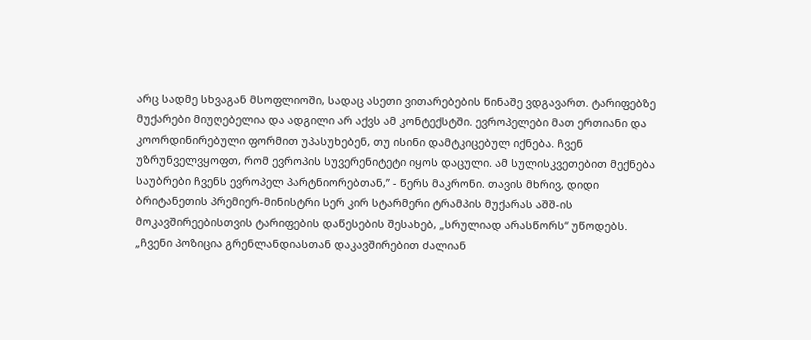არც სადმე სხვაგან მსოფლიოში, სადაც ასეთი ვითარებების წინაშე ვდგავართ. ტარიფებზე მუქარები მიუღებელია და ადგილი არ აქვს ამ კონტექსტში. ევროპელები მათ ერთიანი და კოორდინირებული ფორმით უპასუხებენ, თუ ისინი დამტკიცებულ იქნება. ჩვენ უზრუნველვყოფთ, რომ ევროპის სუვერენიტეტი იყოს დაცული. ამ სულისკვეთებით მექნება საუბრები ჩვენს ევროპელ პარტნიორებთან,” - წერს მაკრონი. თავის მხრივ, დიდი ბრიტანეთის პრემიერ-მინისტრი სერ კირ სტარმერი ტრამპის მუქარას აშშ-ის მოკავშირეებისთვის ტარიფების დაწესების შესახებ, „სრულიად არასწორს“ უწოდებს. „ჩვენი პოზიცია გრენლანდიასთან დაკავშირებით ძალიან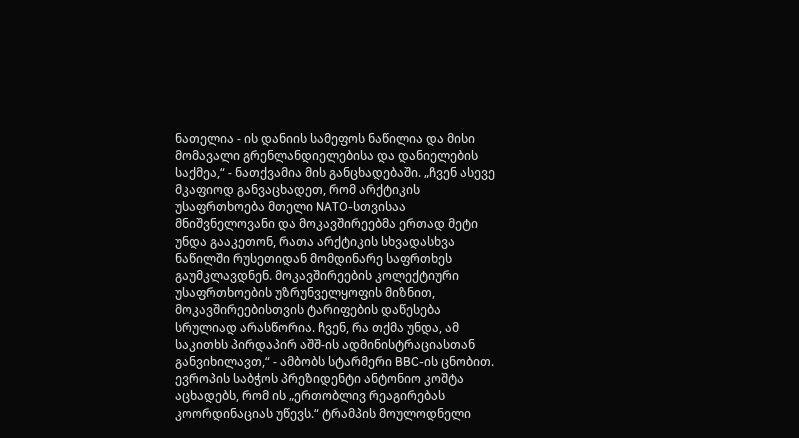ნათელია - ის დანიის სამეფოს ნაწილია და მისი მომავალი გრენლანდიელებისა და დანიელების საქმეა,“ - ნათქვამია მის განცხადებაში. „ჩვენ ასევე მკაფიოდ განვაცხადეთ, რომ არქტიკის უსაფრთხოება მთელი NATO-სთვისაა მნიშვნელოვანი და მოკავშირეებმა ერთად მეტი უნდა გააკეთონ, რათა არქტიკის სხვადასხვა ნაწილში რუსეთიდან მომდინარე საფრთხეს გაუმკლავდნენ. მოკავშირეების კოლექტიური უსაფრთხოების უზრუნველყოფის მიზნით, მოკავშირეებისთვის ტარიფების დაწესება სრულიად არასწორია. ჩვენ, რა თქმა უნდა, ამ საკითხს პირდაპირ აშშ-ის ადმინისტრაციასთან განვიხილავთ,“ - ამბობს სტარმერი BBC-ის ცნობით. ევროპის საბჭოს პრეზიდენტი ანტონიო კოშტა აცხადებს, რომ ის „ერთობლივ რეაგირებას კოორდინაციას უწევს.“ ტრამპის მოულოდნელი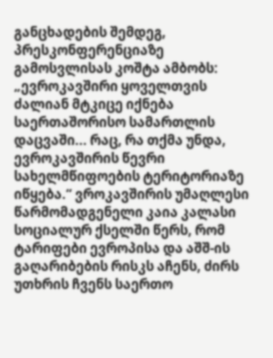განცხადების შემდეგ, პრესკონფერენციაზე გამოსვლისას კოშტა ამბობს: „ევროკავშირი ყოველთვის ძალიან მტკიცე იქნება საერთაშორისო სამართლის დაცვაში... რაც, რა თქმა უნდა, ევროკავშირის წევრი სახელმწიფოების ტერიტორიაზე იწყება.“ ვროკავშირის უმაღლესი წარმომადგენელი კაია კალასი სოციალურ ქსელში წერს, რომ ტარიფები ევროპისა და აშშ-ის გაღარიბების რისკს აჩენს, ძირს უთხრის ჩვენს საერთო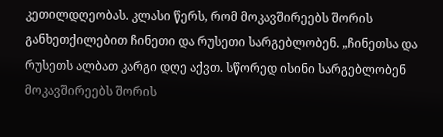კეთილდღეობას. კლასი წერს, რომ მოკავშირეებს შორის განხეთქილებით ჩინეთი და რუსეთი სარგებლობენ. „ჩინეთსა და რუსეთს ალბათ კარგი დღე აქვთ. სწორედ ისინი სარგებლობენ მოკავშირეებს შორის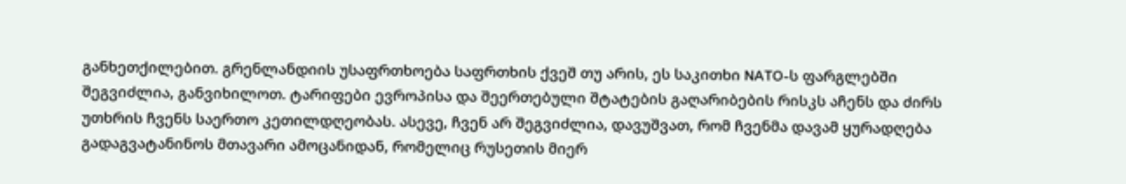განხეთქილებით. გრენლანდიის უსაფრთხოება საფრთხის ქვეშ თუ არის, ეს საკითხი NATO-ს ფარგლებში შეგვიძლია, განვიხილოთ. ტარიფები ევროპისა და შეერთებული შტატების გაღარიბების რისკს აჩენს და ძირს უთხრის ჩვენს საერთო კეთილდღეობას. ასევე, ჩვენ არ შეგვიძლია, დავუშვათ, რომ ჩვენმა დავამ ყურადღება გადაგვატანინოს მთავარი ამოცანიდან, რომელიც რუსეთის მიერ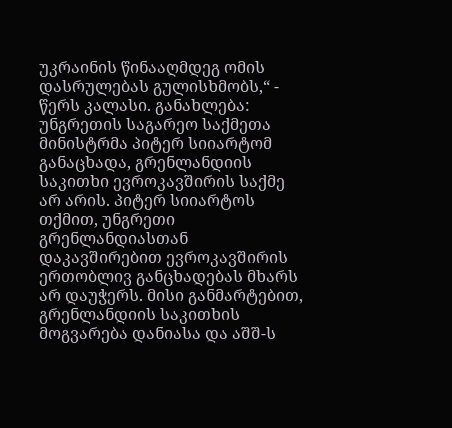უკრაინის წინააღმდეგ ომის დასრულებას გულისხმობს,“ - წერს კალასი. განახლება:  უნგრეთის საგარეო საქმეთა მინისტრმა პიტერ სიიარტომ განაცხადა, გრენლანდიის საკითხი ევროკავშირის საქმე არ არის. პიტერ სიიარტოს თქმით, უნგრეთი გრენლანდიასთან დაკავშირებით ევროკავშირის ერთობლივ განცხადებას მხარს არ დაუჭერს. მისი განმარტებით, გრენლანდიის საკითხის მოგვარება დანიასა და აშშ-ს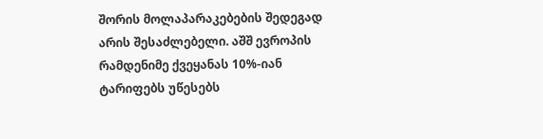შორის მოლაპარაკებების შედეგად არის შესაძლებელი. აშშ ევროპის რამდენიმე ქვეყანას 10%-იან ტარიფებს უწესებს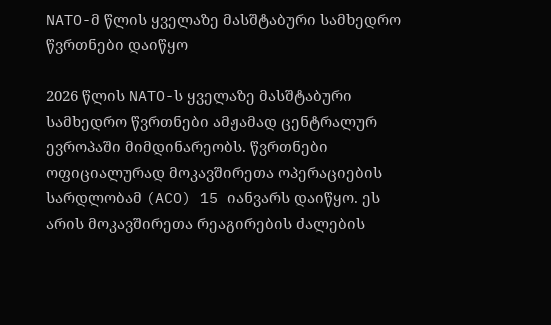NATO-მ წლის ყველაზე მასშტაბური სამხედრო წვრთნები დაიწყო

2026 წლის NATO-ს ყველაზე მასშტაბური სამხედრო წვრთნები ამჟამად ცენტრალურ ევროპაში მიმდინარეობს. წვრთნები ოფიციალურად მოკავშირეთა ოპერაციების სარდლობამ (ACO) 15 იანვარს დაიწყო. ეს არის მოკავშირეთა რეაგირების ძალების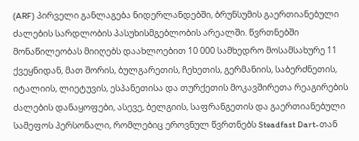(ARF) პირველი განლაგება ნიდერლანდებში, ბრუნსუმის გაერთიანებული ძალების სარდლობის პასუხისმგებლობის არეალში. წვრთნებში მონაწილეობას მიიღებს დაახლოებით 10 000 სამხედრო მოსამსახურე 11 ქვეყნიდან, მათ შორის, ბულგარეთის, ჩეხეთის, გერმანიის, საბერძნეთის, იტალიის, ლიეტუვის, ესპანეთისა და თურქეთის მოკავშირეთა რეაგირების ძალების დანაყოფები, ასევე, ბელგიის, საფრანგეთის და გაერთიანებული სამეფოს პერსონალი, რომლებიც ეროვნულ წვრთნებს Steadfast Dart-თან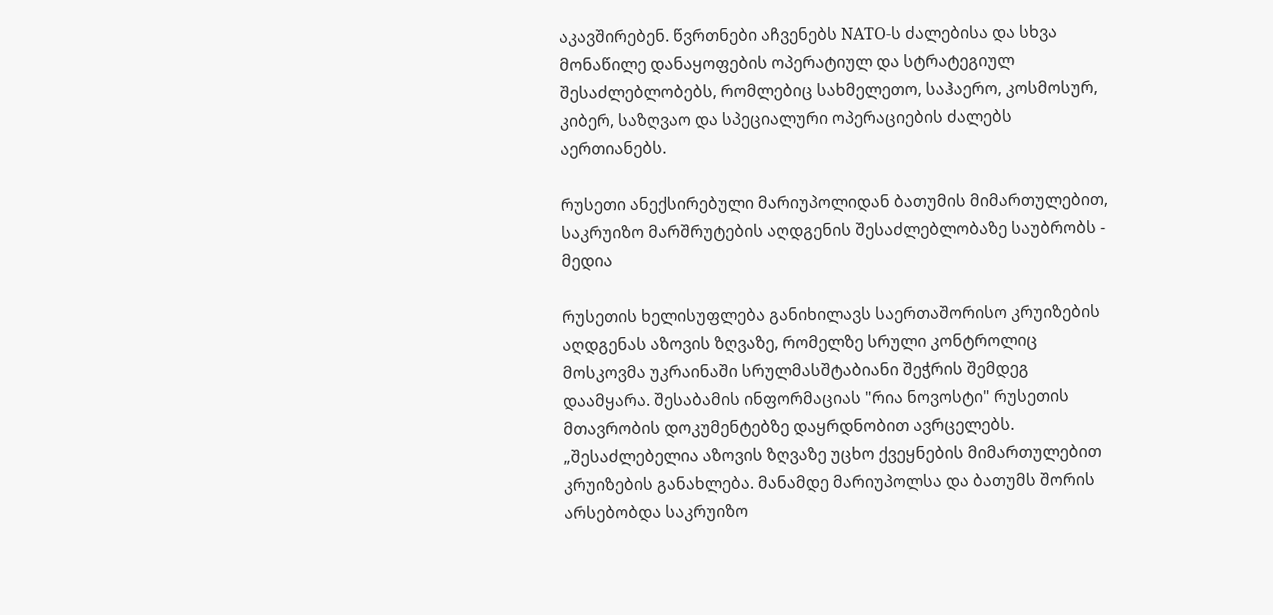აკავშირებენ. წვრთნები აჩვენებს NATO-ს ძალებისა და სხვა მონაწილე დანაყოფების ოპერატიულ და სტრატეგიულ შესაძლებლობებს, რომლებიც სახმელეთო, საჰაერო, კოსმოსურ, კიბერ, საზღვაო და სპეციალური ოპერაციების ძალებს აერთიანებს.

რუსეთი ანექსირებული მარიუპოლიდან ბათუმის მიმართულებით, საკრუიზო მარშრუტების აღდგენის შესაძლებლობაზე საუბრობს - მედია

რუსეთის ხელისუფლება განიხილავს საერთაშორისო კრუიზების აღდგენას აზოვის ზღვაზე, რომელზე სრული კონტროლიც მოსკოვმა უკრაინაში სრულმასშტაბიანი შეჭრის შემდეგ დაამყარა. შესაბამის ინფორმაციას "რია ნოვოსტი" რუსეთის მთავრობის დოკუმენტებზე დაყრდნობით ავრცელებს. „შესაძლებელია აზოვის ზღვაზე უცხო ქვეყნების მიმართულებით კრუიზების განახლება. მანამდე მარიუპოლსა და ბათუმს შორის არსებობდა საკრუიზო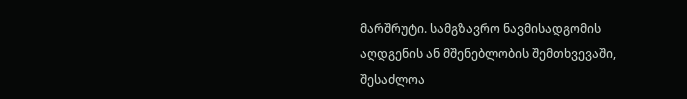მარშრუტი. სამგზავრო ნავმისადგომის აღდგენის ან მშენებლობის შემთხვევაში, შესაძლოა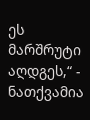ეს მარშრუტი აღდგეს,“ - ნათქვამია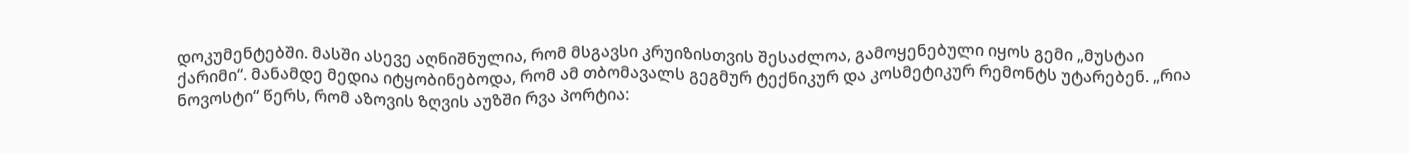დოკუმენტებში. მასში ასევე აღნიშნულია, რომ მსგავსი კრუიზისთვის შესაძლოა, გამოყენებული იყოს გემი „მუსტაი ქარიმი“. მანამდე მედია იტყობინებოდა, რომ ამ თბომავალს გეგმურ ტექნიკურ და კოსმეტიკურ რემონტს უტარებენ. „რია ნოვოსტი“ წერს, რომ აზოვის ზღვის აუზში რვა პორტია: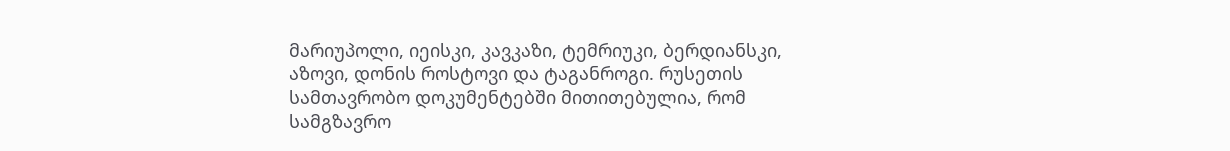მარიუპოლი, იეისკი, კავკაზი, ტემრიუკი, ბერდიანსკი, აზოვი, დონის როსტოვი და ტაგანროგი. რუსეთის სამთავრობო დოკუმენტებში მითითებულია, რომ სამგზავრო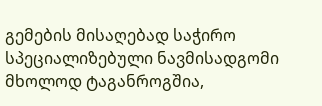გემების მისაღებად საჭირო სპეციალიზებული ნავმისადგომი მხოლოდ ტაგანროგშია,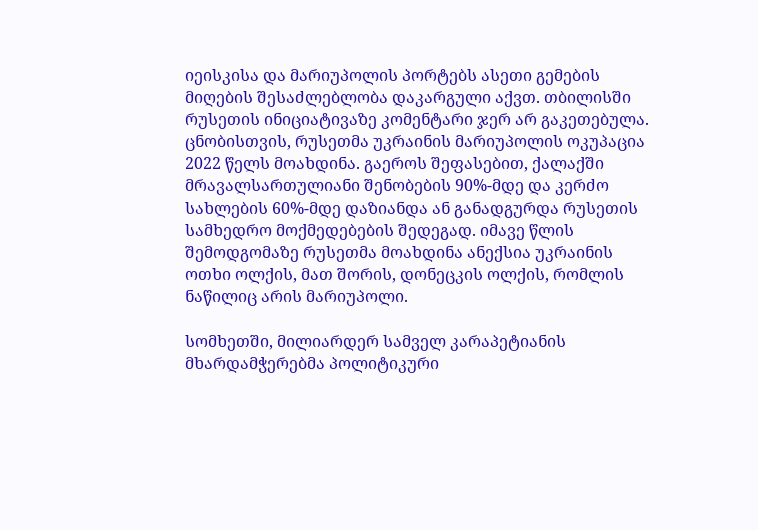იეისკისა და მარიუპოლის პორტებს ასეთი გემების მიღების შესაძლებლობა დაკარგული აქვთ. თბილისში რუსეთის ინიციატივაზე კომენტარი ჯერ არ გაკეთებულა. ცნობისთვის, რუსეთმა უკრაინის მარიუპოლის ოკუპაცია 2022 წელს მოახდინა. გაეროს შეფასებით, ქალაქში მრავალსართულიანი შენობების 90%-მდე და კერძო სახლების 60%-მდე დაზიანდა ან განადგურდა რუსეთის სამხედრო მოქმედებების შედეგად. იმავე წლის შემოდგომაზე რუსეთმა მოახდინა ანექსია უკრაინის ოთხი ოლქის, მათ შორის, დონეცკის ოლქის, რომლის ნაწილიც არის მარიუპოლი.

სომხეთში, მილიარდერ სამველ კარაპეტიანის მხარდამჭერებმა პოლიტიკური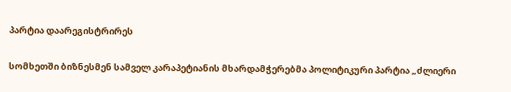პარტია დაარეგისტრირეს

სომხეთში ბიზნესმენ სამველ კარაპეტიანის მხარდამჭერებმა პოლიტიკური პარტია „ძლიერი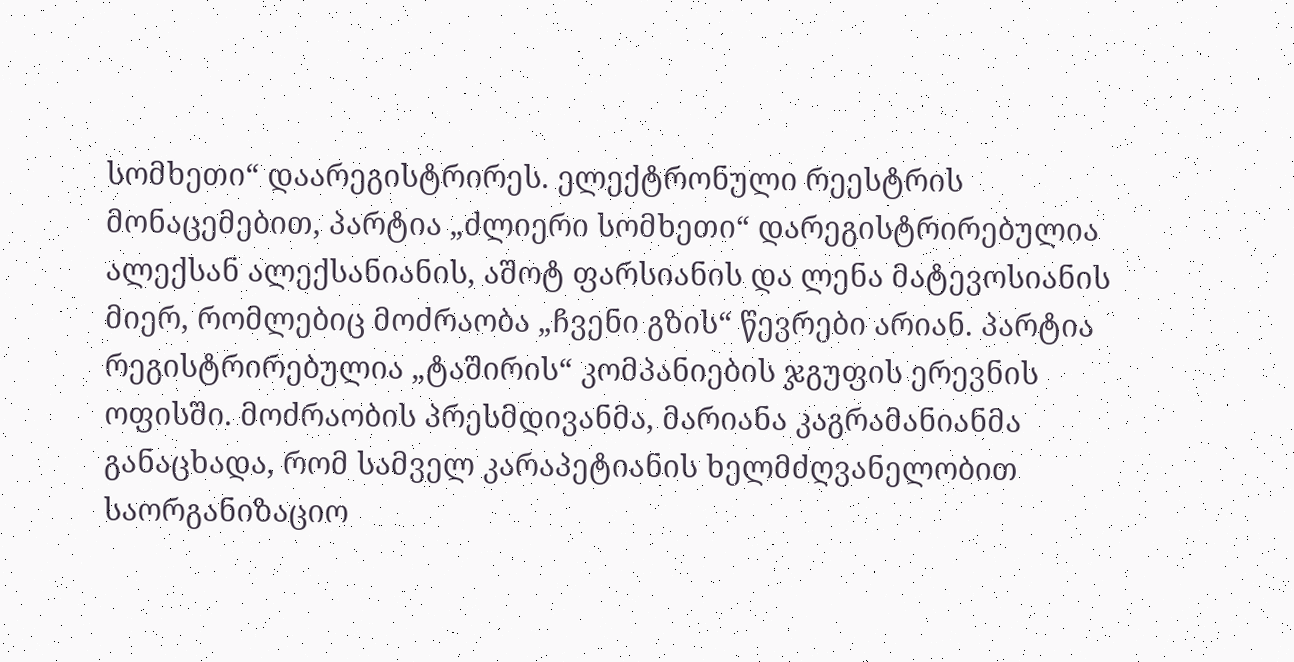სომხეთი“ დაარეგისტრირეს. ელექტრონული რეესტრის მონაცემებით, პარტია „ძლიერი სომხეთი“ დარეგისტრირებულია ალექსან ალექსანიანის, აშოტ ფარსიანის და ლენა მატევოსიანის მიერ, რომლებიც მოძრაობა „ჩვენი გზის“ წევრები არიან. პარტია რეგისტრირებულია „ტაშირის“ კომპანიების ჯგუფის ერევნის ოფისში. მოძრაობის პრესმდივანმა, მარიანა კაგრამანიანმა განაცხადა, რომ სამველ კარაპეტიანის ხელმძღვანელობით საორგანიზაციო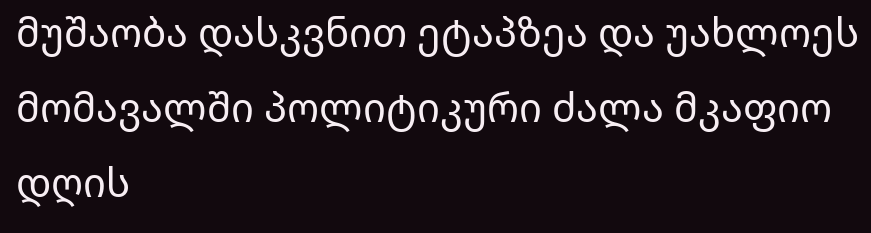მუშაობა დასკვნით ეტაპზეა და უახლოეს მომავალში პოლიტიკური ძალა მკაფიო დღის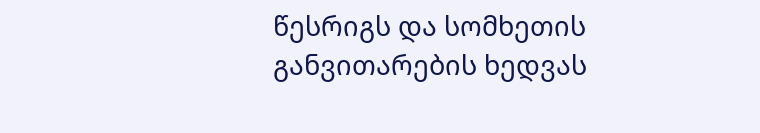წესრიგს და სომხეთის განვითარების ხედვას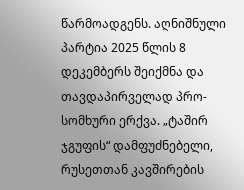წარმოადგენს. აღნიშნული პარტია 2025 წლის 8 დეკემბერს შეიქმნა და თავდაპირველად პრო-სომხური ერქვა. „ტაშირ ჯგუფის“ დამფუძნებელი, რუსეთთან კავშირების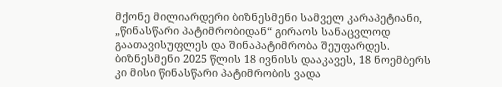მქონე მილიარდერი ბიზნესმენი სამველ კარაპეტიანი, „წინასწარი პატიმრობიდან“ გირაოს სანაცვლოდ გაათავისუფლეს და შინაპატიმრობა შეუფარდეს. ბიზნესმენი 2025 წლის 18 ივნისს დააკავეს, 18 ნოემბერს კი მისი წინასწარი პატიმრობის ვადა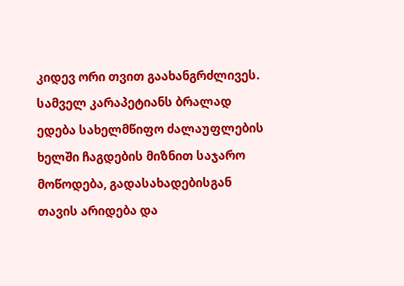კიდევ ორი თვით გაახანგრძლივეს. სამველ კარაპეტიანს ბრალად ედება სახელმწიფო ძალაუფლების ხელში ჩაგდების მიზნით საჯარო მოწოდება, გადასახადებისგან თავის არიდება და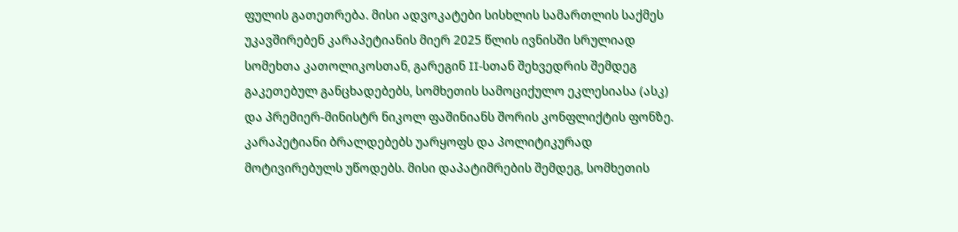ფულის გათეთრება. მისი ადვოკატები სისხლის სამართლის საქმეს უკავშირებენ კარაპეტიანის მიერ 2025 წლის ივნისში სრულიად სომეხთა კათოლიკოსთან, გარეგინ II-სთან შეხვედრის შემდეგ გაკეთებულ განცხადებებს, სომხეთის სამოციქულო ეკლესიასა (ასკ) და პრემიერ-მინისტრ ნიკოლ ფაშინიანს შორის კონფლიქტის ფონზე. კარაპეტიანი ბრალდებებს უარყოფს და პოლიტიკურად მოტივირებულს უწოდებს. მისი დაპატიმრების შემდეგ, სომხეთის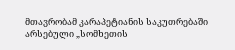მთავრობამ კარაპეტიანის საკუთრებაში არსებული „სომხეთის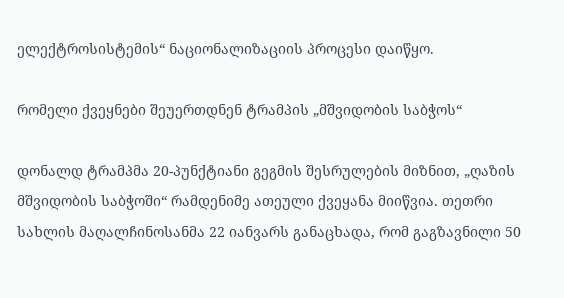ელექტროსისტემის“ ნაციონალიზაციის პროცესი დაიწყო.

რომელი ქვეყნები შეუერთდნენ ტრამპის „მშვიდობის საბჭოს“

დონალდ ტრამპმა 20-პუნქტიანი გეგმის შესრულების მიზნით, „ღაზის მშვიდობის საბჭოში“ რამდენიმე ათეული ქვეყანა მიიწვია. თეთრი სახლის მაღალჩინოსანმა 22 იანვარს განაცხადა, რომ გაგზავნილი 50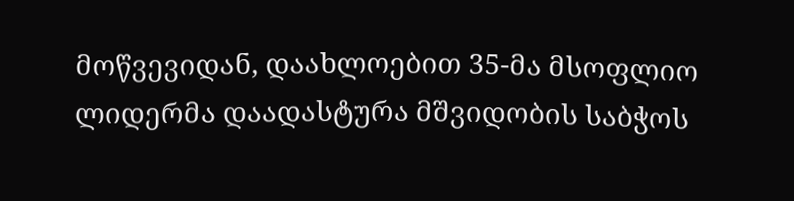მოწვევიდან, დაახლოებით 35-მა მსოფლიო ლიდერმა დაადასტურა მშვიდობის საბჭოს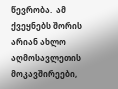წევრობა.  ამ ქვეყნებს შორის არიან ახლო აღმოსავლეთის მოკავშირეები,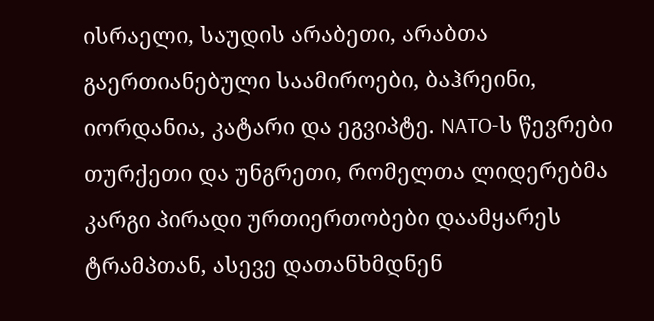ისრაელი, საუდის არაბეთი, არაბთა გაერთიანებული საამიროები, ბაჰრეინი, იორდანია, კატარი და ეგვიპტე. NATO-ს წევრები თურქეთი და უნგრეთი, რომელთა ლიდერებმა კარგი პირადი ურთიერთობები დაამყარეს ტრამპთან, ასევე დათანხმდნენ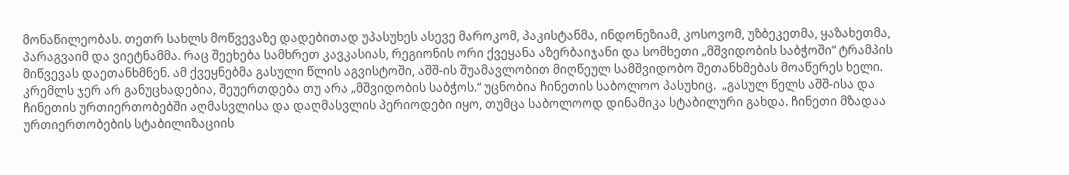მონაწილეობას. თეთრ სახლს მოწვევაზე დადებითად უპასუხეს ასევე მაროკომ, პაკისტანმა, ინდონეზიამ, კოსოვომ, უზბეკეთმა, ყაზახეთმა, პარაგვაიმ და ვიეტნამმა. რაც შეეხება სამხრეთ კავკასიას, რეგიონის ორი ქვეყანა აზერბაიჯანი და სომხეთი „მშვიდობის საბჭოში“ ტრამპის მიწვევას დაეთანხმნენ. ამ ქვეყნებმა გასული წლის აგვისტოში, აშშ-ის შუამავლობით მიღწეულ სამშვიდობო შეთანხმებას მოაწერეს ხელი. კრემლს ჯერ არ განუცხადებია, შეუერთდება თუ არა „მშვიდობის საბჭოს.“ უცნობია ჩინეთის საბოლოო პასუხიც.  „გასულ წელს აშშ-ისა და ჩინეთის ურთიერთობებში აღმასვლისა და დაღმასვლის პერიოდები იყო, თუმცა საბოლოოდ დინამიკა სტაბილური გახდა. ჩინეთი მზადაა ურთიერთობების სტაბილიზაციის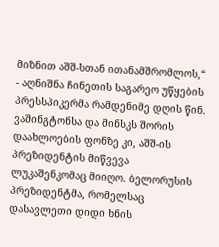მიზნით აშშ-სთან ითანამშრომლოს,“ - აღნიშნა ჩინეთის საგარეო უწყების პრესსპიკერმა რამდენიმე დღის წინ. ვაშინგტონსა და მინსკს შორის დაახლოების ფონზე კი, აშშ-ის პრეზიდენტის მიწვევა ლუკაშენკომაც მიიღო. ბელორუსის პრეზიდენტმა, რომელსაც დასავლეთი დიდი ხნის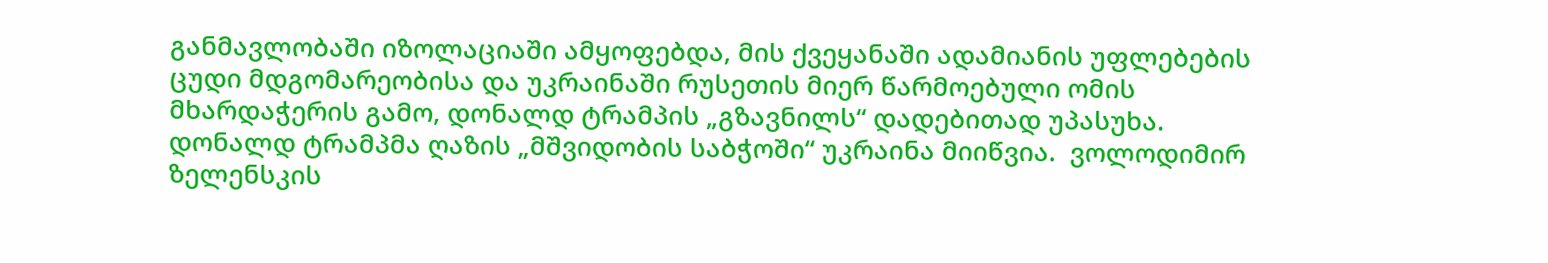განმავლობაში იზოლაციაში ამყოფებდა, მის ქვეყანაში ადამიანის უფლებების ცუდი მდგომარეობისა და უკრაინაში რუსეთის მიერ წარმოებული ომის მხარდაჭერის გამო, დონალდ ტრამპის „გზავნილს“ დადებითად უპასუხა. დონალდ ტრამპმა ღაზის „მშვიდობის საბჭოში“ უკრაინა მიიწვია.  ვოლოდიმირ ზელენსკის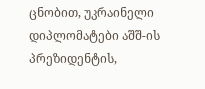ცნობით, უკრაინელი დიპლომატები აშშ-ის პრეზიდენტის,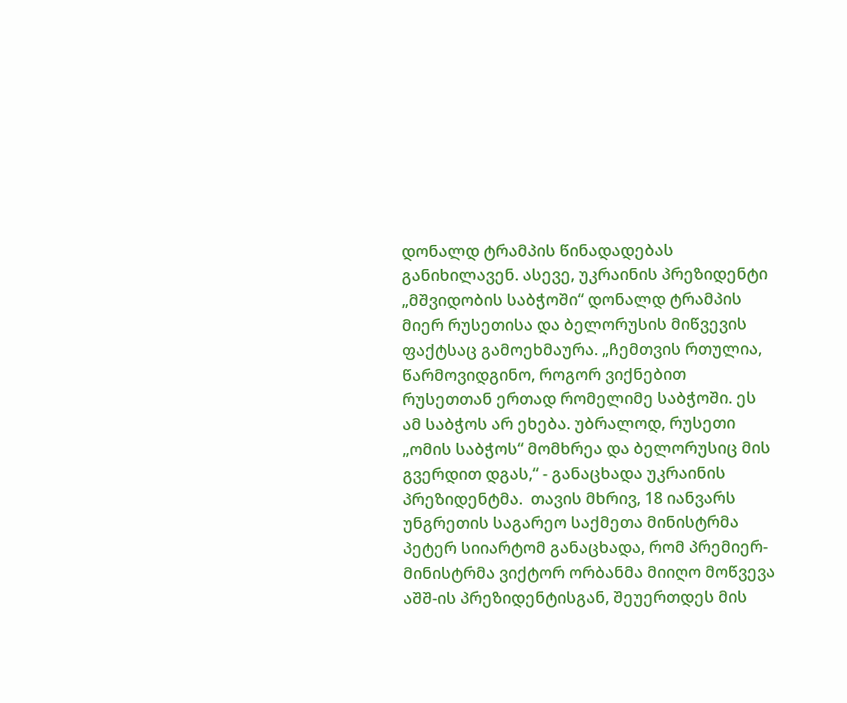დონალდ ტრამპის წინადადებას განიხილავენ. ასევე, უკრაინის პრეზიდენტი „მშვიდობის საბჭოში“ დონალდ ტრამპის მიერ რუსეთისა და ბელორუსის მიწვევის ფაქტსაც გამოეხმაურა. „ჩემთვის რთულია, წარმოვიდგინო, როგორ ვიქნებით რუსეთთან ერთად რომელიმე საბჭოში. ეს ამ საბჭოს არ ეხება. უბრალოდ, რუსეთი „ომის საბჭოს“ მომხრეა და ბელორუსიც მის გვერდით დგას,“ - განაცხადა უკრაინის პრეზიდენტმა.  თავის მხრივ, 18 იანვარს უნგრეთის საგარეო საქმეთა მინისტრმა პეტერ სიიარტომ განაცხადა, რომ პრემიერ-მინისტრმა ვიქტორ ორბანმა მიიღო მოწვევა აშშ-ის პრეზიდენტისგან, შეუერთდეს მის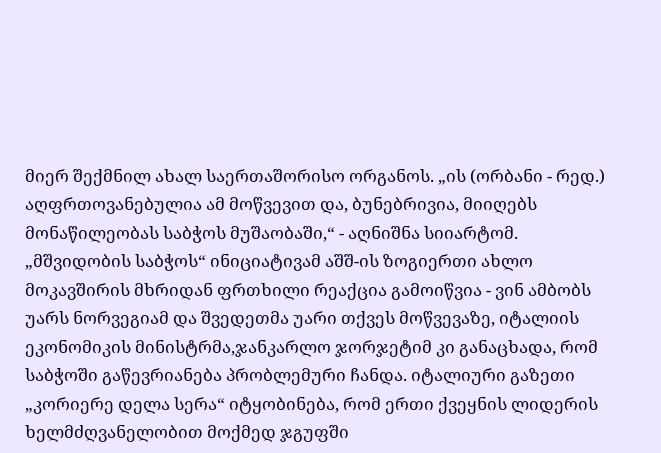მიერ შექმნილ ახალ საერთაშორისო ორგანოს. „ის (ორბანი - რედ.) აღფრთოვანებულია ამ მოწვევით და, ბუნებრივია, მიიღებს მონაწილეობას საბჭოს მუშაობაში,“ - აღნიშნა სიიარტომ. „მშვიდობის საბჭოს“ ინიციატივამ აშშ-ის ზოგიერთი ახლო მოკავშირის მხრიდან ფრთხილი რეაქცია გამოიწვია - ვინ ამბობს უარს ნორვეგიამ და შვედეთმა უარი თქვეს მოწვევაზე, იტალიის ეკონომიკის მინისტრმა,ჯანკარლო ჯორჯეტიმ კი განაცხადა, რომ საბჭოში გაწევრიანება პრობლემური ჩანდა. იტალიური გაზეთი „კორიერე დელა სერა“ იტყობინება, რომ ერთი ქვეყნის ლიდერის ხელმძღვანელობით მოქმედ ჯგუფში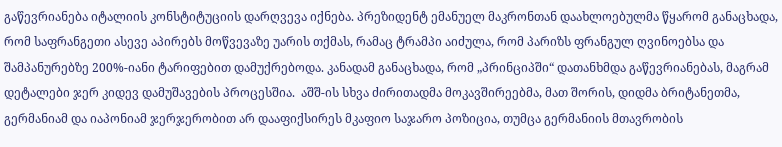გაწევრიანება იტალიის კონსტიტუციის დარღვევა იქნება. პრეზიდენტ ემანუელ მაკრონთან დაახლოებულმა წყარომ განაცხადა, რომ საფრანგეთი ასევე აპირებს მოწვევაზე უარის თქმას, რამაც ტრამპი აიძულა, რომ პარიზს ფრანგულ ღვინოებსა და შამპანურებზე 200%-იანი ტარიფებით დამუქრებოდა. კანადამ განაცხადა, რომ „პრინციპში“ დათანხმდა გაწევრიანებას, მაგრამ დეტალები ჯერ კიდევ დამუშავების პროცესშია.  აშშ-ის სხვა ძირითადმა მოკავშირეებმა, მათ შორის, დიდმა ბრიტანეთმა, გერმანიამ და იაპონიამ ჯერჯერობით არ დააფიქსირეს მკაფიო საჯარო პოზიცია, თუმცა გერმანიის მთავრობის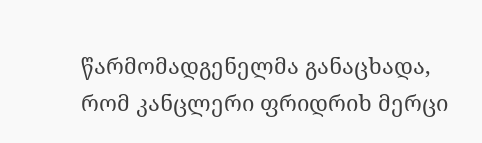წარმომადგენელმა განაცხადა, რომ კანცლერი ფრიდრიხ მერცი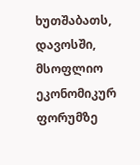ხუთშაბათს, დავოსში, მსოფლიო ეკონომიკურ ფორუმზე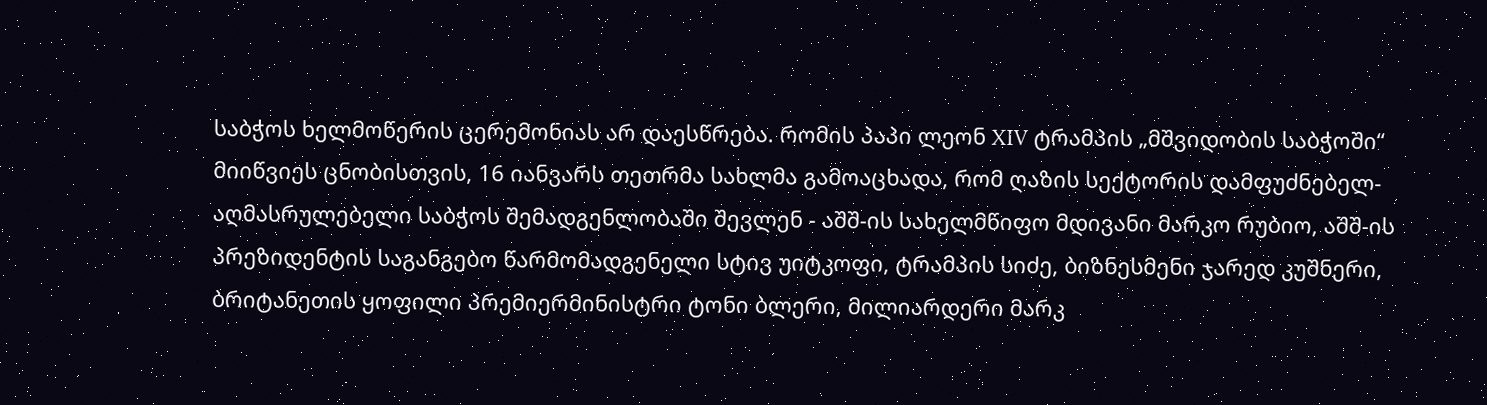საბჭოს ხელმოწერის ცერემონიას არ დაესწრება. რომის პაპი ლეონ XIV ტრამპის „მშვიდობის საბჭოში“ მიიწვიეს ცნობისთვის, 16 იანვარს თეთრმა სახლმა გამოაცხადა, რომ ღაზის სექტორის დამფუძნებელ-აღმასრულებელი საბჭოს შემადგენლობაში შევლენ - აშშ-ის სახელმწიფო მდივანი მარკო რუბიო, აშშ-ის პრეზიდენტის საგანგებო წარმომადგენელი სტივ უიტკოფი, ტრამპის სიძე, ბიზნესმენი ჯარედ კუშნერი, ბრიტანეთის ყოფილი პრემიერმინისტრი ტონი ბლერი, მილიარდერი მარკ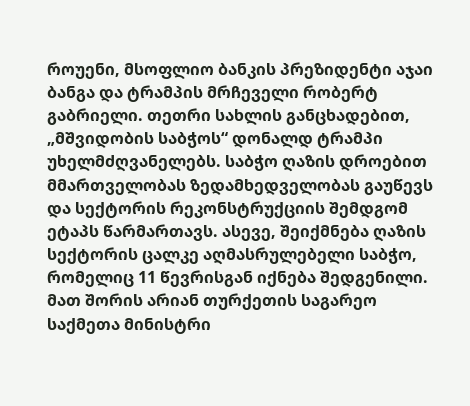როუენი, მსოფლიო ბანკის პრეზიდენტი აჯაი ბანგა და ტრამპის მრჩეველი რობერტ გაბრიელი. თეთრი სახლის განცხადებით, „მშვიდობის საბჭოს“ დონალდ ტრამპი უხელმძღვანელებს. საბჭო ღაზის დროებით მმართველობას ზედამხედველობას გაუწევს და სექტორის რეკონსტრუქციის შემდგომ ეტაპს წარმართავს. ასევე, შეიქმნება ღაზის სექტორის ცალკე აღმასრულებელი საბჭო, რომელიც 11 წევრისგან იქნება შედგენილი. მათ შორის არიან თურქეთის საგარეო საქმეთა მინისტრი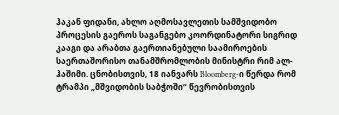ჰაკან ფიდანი, ახლო აღმოსავლეთის სამშვიდობო პროცესის გაეროს საგანგებო კოორდინატორი სიგრიდ კააგი და არაბთა გაერთიანებული საამიროების საერთაშორისო თანამშრომლობის მინისტრი რიმ ალ-ჰაშიმი. ცნობისთვის, 18 იანვარს Bloomberg-ი წერდა რომ ტრამპი „მშვიდობის საბჭოში“ წევრობისთვის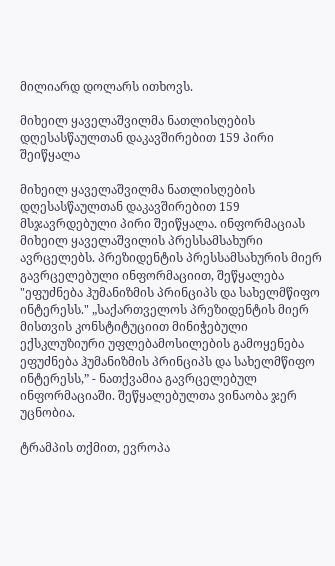მილიარდ დოლარს ითხოვს.

მიხეილ ყაველაშვილმა ნათლისღების დღესასწაულთან დაკავშირებით 159 პირი შეიწყალა

მიხეილ ყაველაშვილმა ნათლისღების დღესასწაულთან დაკავშირებით 159 მსჯავრდებული პირი შეიწყალა. ინფორმაციას მიხეილ ყაველაშვილის პრესსამსახური ავრცელებს. პრეზიდენტის პრესსამსახურის მიერ გავრცელებული ინფორმაციით, შეწყალება "ეფუძნება ჰუმანიზმის პრინციპს და სახელმწიფო ინტერესს." „საქართველოს პრეზიდენტის მიერ მისთვის კონსტიტუციით მინიჭებული ექსკლუზიური უფლებამოსილების გამოყენება ეფუძნება ჰუმანიზმის პრინციპს და სახელმწიფო ინტერესს,” - ნათქვამია გავრცელებულ ინფორმაციაში. შეწყალებულთა ვინაობა ჯერ უცნობია.

ტრამპის თქმით, ევროპა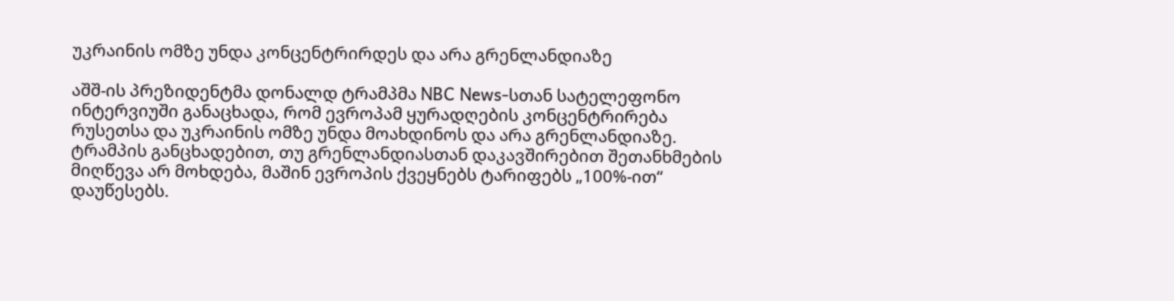უკრაინის ომზე უნდა კონცენტრირდეს და არა გრენლანდიაზე

აშშ-ის პრეზიდენტმა დონალდ ტრამპმა NBC News-სთან სატელეფონო ინტერვიუში განაცხადა, რომ ევროპამ ყურადღების კონცენტრირება რუსეთსა და უკრაინის ომზე უნდა მოახდინოს და არა გრენლანდიაზე. ტრამპის განცხადებით, თუ გრენლანდიასთან დაკავშირებით შეთანხმების მიღწევა არ მოხდება, მაშინ ევროპის ქვეყნებს ტარიფებს „100%-ით“ დაუწესებს.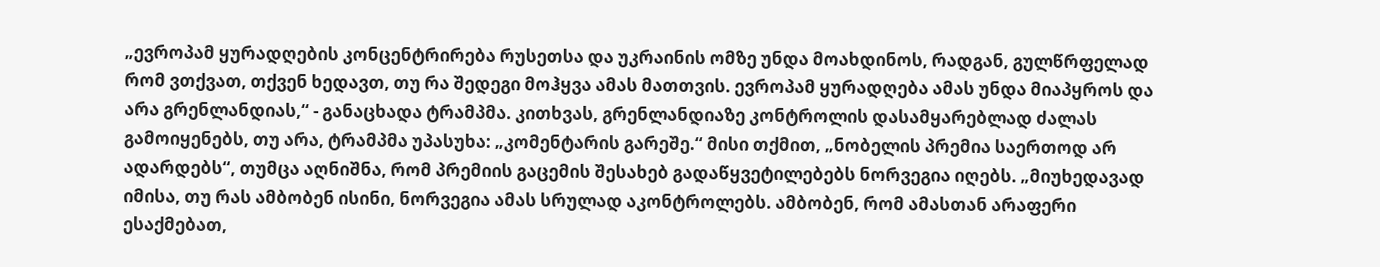„ევროპამ ყურადღების კონცენტრირება რუსეთსა და უკრაინის ომზე უნდა მოახდინოს, რადგან, გულწრფელად რომ ვთქვათ, თქვენ ხედავთ, თუ რა შედეგი მოჰყვა ამას მათთვის. ევროპამ ყურადღება ამას უნდა მიაპყროს და არა გრენლანდიას,“ - განაცხადა ტრამპმა. კითხვას, გრენლანდიაზე კონტროლის დასამყარებლად ძალას გამოიყენებს, თუ არა, ტრამპმა უპასუხა: „კომენტარის გარეშე.“ მისი თქმით, „ნობელის პრემია საერთოდ არ ადარდებს“, თუმცა აღნიშნა, რომ პრემიის გაცემის შესახებ გადაწყვეტილებებს ნორვეგია იღებს. „მიუხედავად იმისა, თუ რას ამბობენ ისინი, ნორვეგია ამას სრულად აკონტროლებს. ამბობენ, რომ ამასთან არაფერი ესაქმებათ,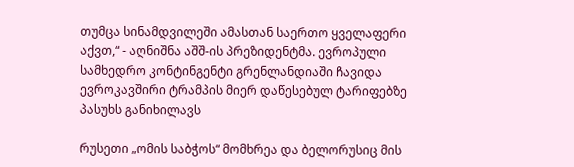თუმცა სინამდვილეში ამასთან საერთო ყველაფერი აქვთ,“ - აღნიშნა აშშ-ის პრეზიდენტმა. ევროპული სამხედრო კონტინგენტი გრენლანდიაში ჩავიდა ევროკავშირი ტრამპის მიერ დაწესებულ ტარიფებზე პასუხს განიხილავს

რუსეთი „ომის საბჭოს“ მომხრეა და ბელორუსიც მის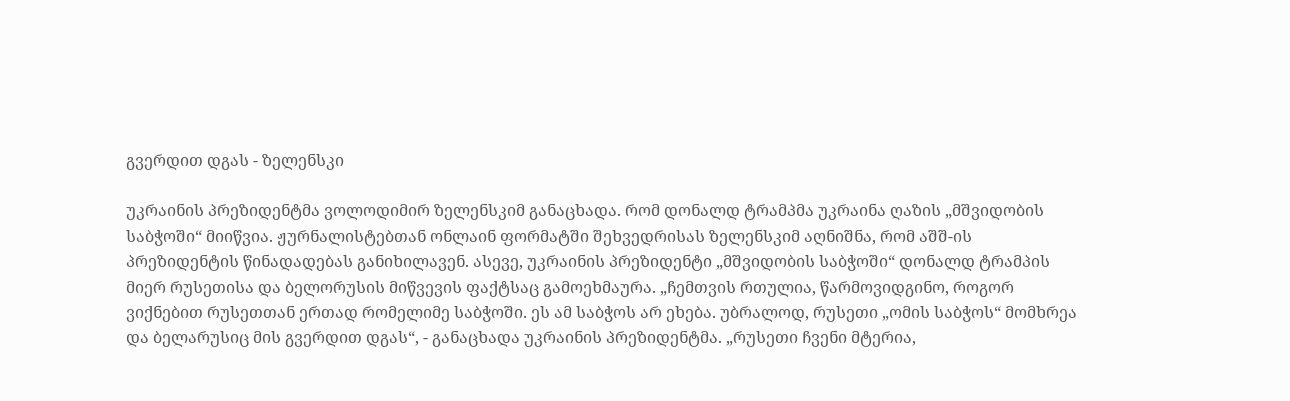გვერდით დგას - ზელენსკი

უკრაინის პრეზიდენტმა ვოლოდიმირ ზელენსკიმ განაცხადა. რომ დონალდ ტრამპმა უკრაინა ღაზის „მშვიდობის საბჭოში“ მიიწვია. ჟურნალისტებთან ონლაინ ფორმატში შეხვედრისას ზელენსკიმ აღნიშნა, რომ აშშ-ის პრეზიდენტის წინადადებას განიხილავენ. ასევე, უკრაინის პრეზიდენტი „მშვიდობის საბჭოში“ დონალდ ტრამპის მიერ რუსეთისა და ბელორუსის მიწვევის ფაქტსაც გამოეხმაურა. „ჩემთვის რთულია, წარმოვიდგინო, როგორ ვიქნებით რუსეთთან ერთად რომელიმე საბჭოში. ეს ამ საბჭოს არ ეხება. უბრალოდ, რუსეთი „ომის საბჭოს“ მომხრეა და ბელარუსიც მის გვერდით დგას“, - განაცხადა უკრაინის პრეზიდენტმა. „რუსეთი ჩვენი მტერია,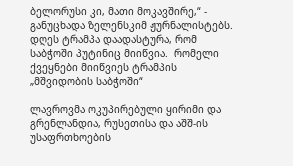ბელორუსი კი, მათი მოკავშირე,“ - განუცხადა ზელენსკიმ ჟურნალისტებს. დღეს ტრამპა დაადასტურა, რომ საბჭოში პუტინიც მიიწვია.  რომელი ქვეყნები მიიწვიეს ტრამპის „მშვიდობის საბჭოში“

ლავროვმა ოკუპირებული ყირიმი და გრენლანდია, რუსეთისა და აშშ-ის უსაფრთხოების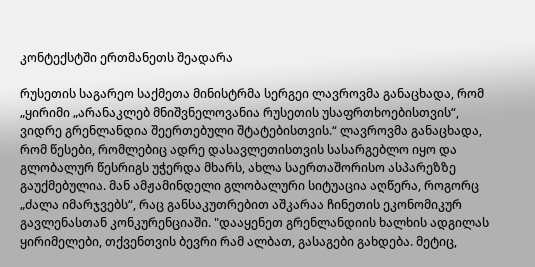კონტექსტში ერთმანეთს შეადარა

რუსეთის საგარეო საქმეთა მინისტრმა სერგეი ლავროვმა განაცხადა, რომ „ყირიმი „არანაკლებ მნიშვნელოვანია რუსეთის უსაფრთხოებისთვის“, ვიდრე გრენლანდია შეერთებული შტატებისთვის.“ ლავროვმა განაცხადა, რომ წესები, რომლებიც ადრე დასავლეთისთვის სასარგებლო იყო და გლობალურ წესრიგს უჭერდა მხარს, ახლა საერთაშორისო ასპარეზზე გაუქმებულია. მან ამჟამინდელი გლობალური სიტუაცია აღწერა, როგორც „ძალა იმარჯვებს“, რაც განსაკუთრებით აშკარაა ჩინეთის ეკონომიკურ გავლენასთან კონკურენციაში. "დააყენეთ გრენლანდიის ხალხის ადგილას ყირიმელები, თქვენთვის ბევრი რამ ალბათ, გასაგები გახდება. მეტიც,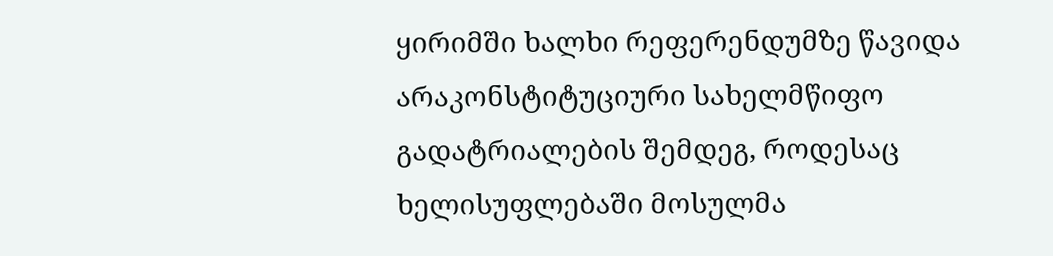ყირიმში ხალხი რეფერენდუმზე წავიდა არაკონსტიტუციური სახელმწიფო გადატრიალების შემდეგ, როდესაც ხელისუფლებაში მოსულმა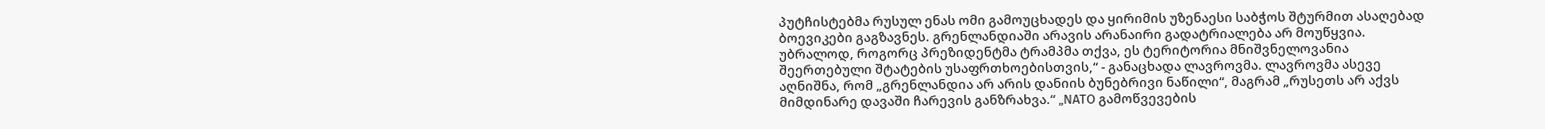პუტჩისტებმა რუსულ ენას ომი გამოუცხადეს და ყირიმის უზენაესი საბჭოს შტურმით ასაღებად ბოევიკები გაგზავნეს. გრენლანდიაში არავის არანაირი გადატრიალება არ მოუწყვია. უბრალოდ, როგორც პრეზიდენტმა ტრამპმა თქვა, ეს ტერიტორია მნიშვნელოვანია შეერთებული შტატების უსაფრთხოებისთვის,“ - განაცხადა ლავროვმა. ლავროვმა ასევე აღნიშნა, რომ „გრენლანდია არ არის დანიის ბუნებრივი ნაწილი“, მაგრამ „რუსეთს არ აქვს მიმდინარე დავაში ჩარევის განზრახვა.“ „NATO გამოწვევების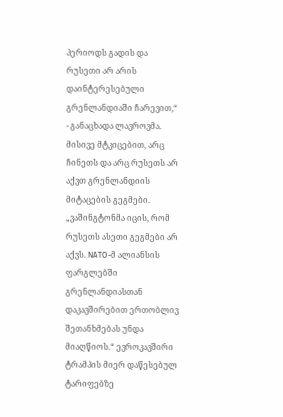პერიოდს გადის და რუსეთი არ არის დაინტერესებული გრენლანდიაში ჩარევით,“ - განაცხადა ლავროვმა. მისივე მტკიცებით, არც ჩინეთს და არც რუსეთს არ აქვთ გრენლანდიის მიტაცების გეგმები. „ვაშინგტონმა იცის, რომ რუსეთს ასეთი გეგმები არ აქვს. NATO-მ ალიანსის ფარგლებში გრენლანდიასთან დაკავშირებით ერთობლივ შეთანხმებას უნდა მიაღწიოს.“ ევროკავშირი ტრამპის მიერ დაწესებულ ტარიფებზე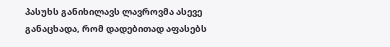პასუხს განიხილავს ლავროვმა ასევე განაცხადა, რომ დადებითად აფასებს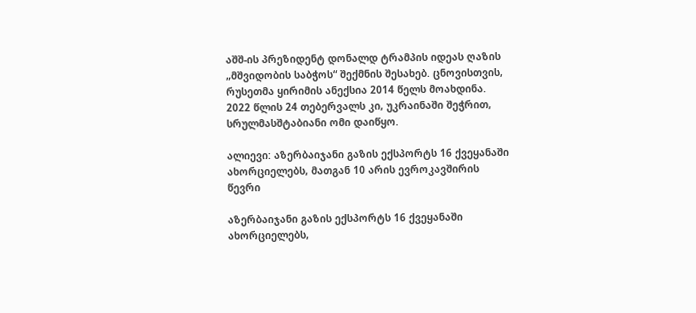აშშ-ის პრეზიდენტ დონალდ ტრამპის იდეას ღაზის „მშვიდობის საბჭოს“ შექმნის შესახებ. ცნოვისთვის, რუსეთმა ყირიმის ანექსია 2014 წელს მოახდინა. 2022 წლის 24 თებერვალს კი, უკრაინაში შეჭრით, სრულმასშტაბიანი ომი დაიწყო.

ალიევი: აზერბაიჯანი გაზის ექსპორტს 16 ქვეყანაში ახორციელებს, მათგან 10 არის ევროკავშირის წევრი

აზერბაიჯანი გაზის ექსპორტს 16 ქვეყანაში ახორციელებს,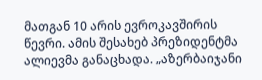მათგან 10 არის ევროკავშირის წევრი. ამის შესახებ პრეზიდენტმა ალიევმა განაცხადა. „აზერბაიჯანი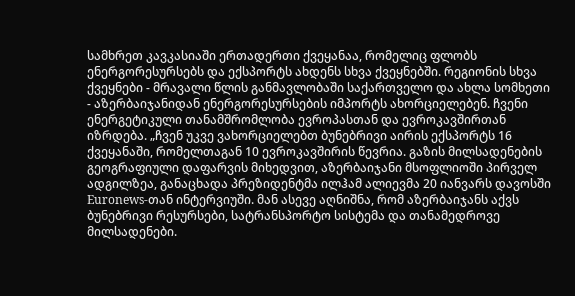სამხრეთ კავკასიაში ერთადერთი ქვეყანაა, რომელიც ფლობს ენერგორესურსებს და ექსპორტს ახდენს სხვა ქვეყნებში. რეგიონის სხვა ქვეყნები - მრავალი წლის განმავლობაში საქართველო და ახლა სომხეთი - აზერბაიჯანიდან ენერგორესურსების იმპორტს ახორციელებენ. ჩვენი ენერგეტიკული თანამშრომლობა ევროპასთან და ევროკავშირთან იზრდება. „ჩვენ უკვე ვახორციელებთ ბუნებრივი აირის ექსპორტს 16 ქვეყანაში, რომელთაგან 10 ევროკავშირის წევრია. გაზის მილსადენების გეოგრაფიული დაფარვის მიხედვით, აზერბაიჯანი მსოფლიოში პირველ ადგილზეა, განაცხადა პრეზიდენტმა ილჰამ ალიევმა 20 იანვარს დავოსში Euronews-თან ინტერვიუში. მან ასევე აღნიშნა, რომ აზერბაიჯანს აქვს ბუნებრივი რესურსები, სატრანსპორტო სისტემა და თანამედროვე მილსადენები.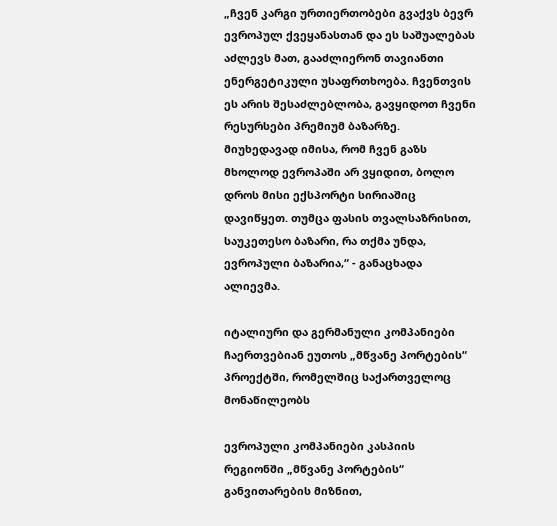„ჩვენ კარგი ურთიერთობები გვაქვს ბევრ ევროპულ ქვეყანასთან და ეს საშუალებას აძლევს მათ, გააძლიერონ თავიანთი ენერგეტიკული უსაფრთხოება. ჩვენთვის ეს არის შესაძლებლობა, გავყიდოთ ჩვენი რესურსები პრემიუმ ბაზარზე. მიუხედავად იმისა, რომ ჩვენ გაზს მხოლოდ ევროპაში არ ვყიდით, ბოლო დროს მისი ექსპორტი სირიაშიც დავიწყეთ. თუმცა ფასის თვალსაზრისით, საუკეთესო ბაზარი, რა თქმა უნდა, ევროპული ბაზარია,“ - განაცხადა ალიევმა.

იტალიური და გერმანული კომპანიები ჩაერთვებიან ეუთოს „მწვანე პორტების“ პროექტში, რომელშიც საქართველოც მონაწილეობს

ევროპული კომპანიები კასპიის რეგიონში „მწვანე პორტების“ განვითარების მიზნით,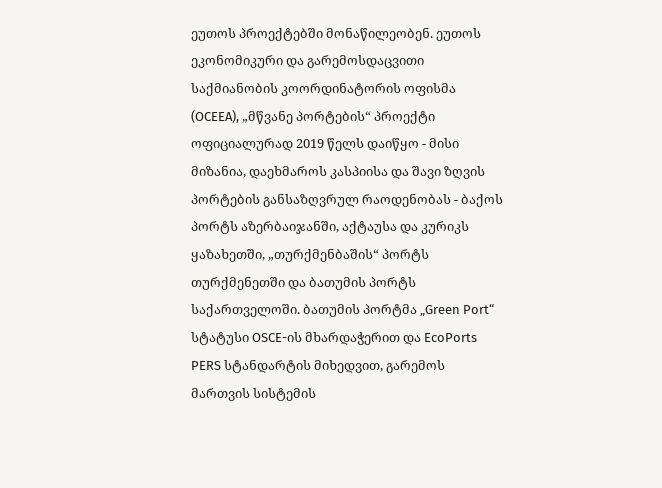ეუთოს პროექტებში მონაწილეობენ. ეუთოს ეკონომიკური და გარემოსდაცვითი საქმიანობის კოორდინატორის ოფისმა (OCEEA), „მწვანე პორტების“ პროექტი ოფიციალურად 2019 წელს დაიწყო - მისი მიზანია, დაეხმაროს კასპიისა და შავი ზღვის პორტების განსაზღვრულ რაოდენობას - ბაქოს პორტს აზერბაიჯანში, აქტაუსა და კურიკს ყაზახეთში, „თურქმენბაშის“ პორტს თურქმენეთში და ბათუმის პორტს საქართველოში. ბათუმის პორტმა „Green Port“ სტატუსი OSCE-ის მხარდაჭერით და EcoPorts PERS სტანდარტის მიხედვით, გარემოს მართვის სისტემის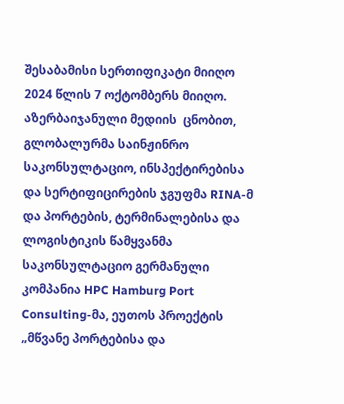შესაბამისი სერთიფიკატი მიიღო 2024 წლის 7 ოქტომბერს მიიღო. აზერბაიჯანული მედიის  ცნობით, გლობალურმა საინჟინრო საკონსულტაციო, ინსპექტირებისა და სერტიფიცირების ჯგუფმა RINA-მ და პორტების, ტერმინალებისა და ლოგისტიკის წამყვანმა საკონსულტაციო გერმანული კომპანია HPC Hamburg Port Consulting-მა, ეუთოს პროექტის „მწვანე პორტებისა და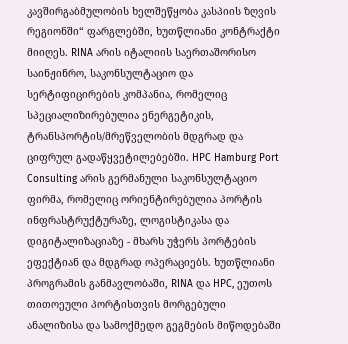კავშირგაბმულობის ხელშეწყობა კასპიის ზღვის რეგიონში“ ფარგლებში, ხუთწლიანი კონტრაქტი მიიღეს. RINA არის იტალიის საერთაშორისო საინჟინრო, საკონსულტაციო და სერტიფიცირების კომპანია, რომელიც სპეციალიზირებულია ენერგეტიკის, ტრანსპორტის/მრეწველობის მდგრად და ციფრულ გადაწყვეტილებებში. HPC Hamburg Port Consulting არის გერმანული საკონსულტაციო ფირმა, რომელიც ორიენტირებულია პორტის ინფრასტრუქტურაზე, ლოგისტიკასა და დიგიტალიზაციაზე - მხარს უჭერს პორტების ეფექტიან და მდგრად ოპერაციებს. ხუთწლიანი პროგრამის განმავლობაში, RINA და HPC, ეუთოს თითოეული პორტისთვის მორგებული ანალიზისა და სამოქმედო გეგმების მიწოდებაში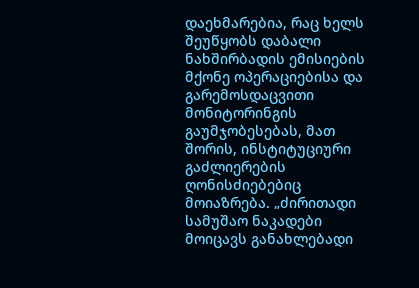დაეხმარებია, რაც ხელს შეუწყობს დაბალი ნახშირბადის ემისიების მქონე ოპერაციებისა და გარემოსდაცვითი მონიტორინგის გაუმჯობესებას, მათ შორის, ინსტიტუციური გაძლიერების ღონისძიებებიც მოიაზრება. „ძირითადი სამუშაო ნაკადები მოიცავს განახლებადი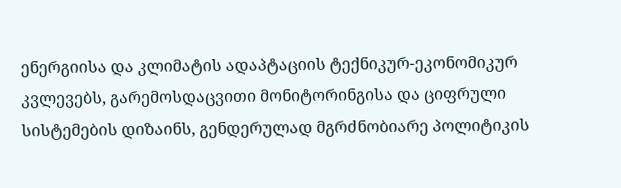ენერგიისა და კლიმატის ადაპტაციის ტექნიკურ-ეკონომიკურ კვლევებს, გარემოსდაცვითი მონიტორინგისა და ციფრული სისტემების დიზაინს, გენდერულად მგრძნობიარე პოლიტიკის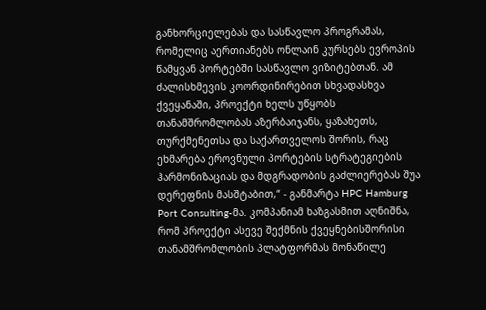განხორციელებას და სასწავლო პროგრამას, რომელიც აერთიანებს ონლაინ კურსებს ევროპის წამყვან პორტებში სასწავლო ვიზიტებთან. ამ ძალისხმევის კოორდინირებით სხვადასხვა ქვეყანაში, პროექტი ხელს უწყობს თანამშრომლობას აზერბაიჯანს, ყაზახეთს, თურქმენეთსა და საქართველოს შორის, რაც ეხმარება ეროვნული პორტების სტრატეგიების ჰარმონიზაციას და მდგრადობის გაძლიერებას შუა დერეფნის მასშტაბით,“ - განმარტა HPC Hamburg Port Consulting-მა. კომპანიამ ხაზგასმით აღნიშნა, რომ პროექტი ასევე შექმნის ქვეყნებისშორისი თანამშრომლობის პლატფორმას მონაწილე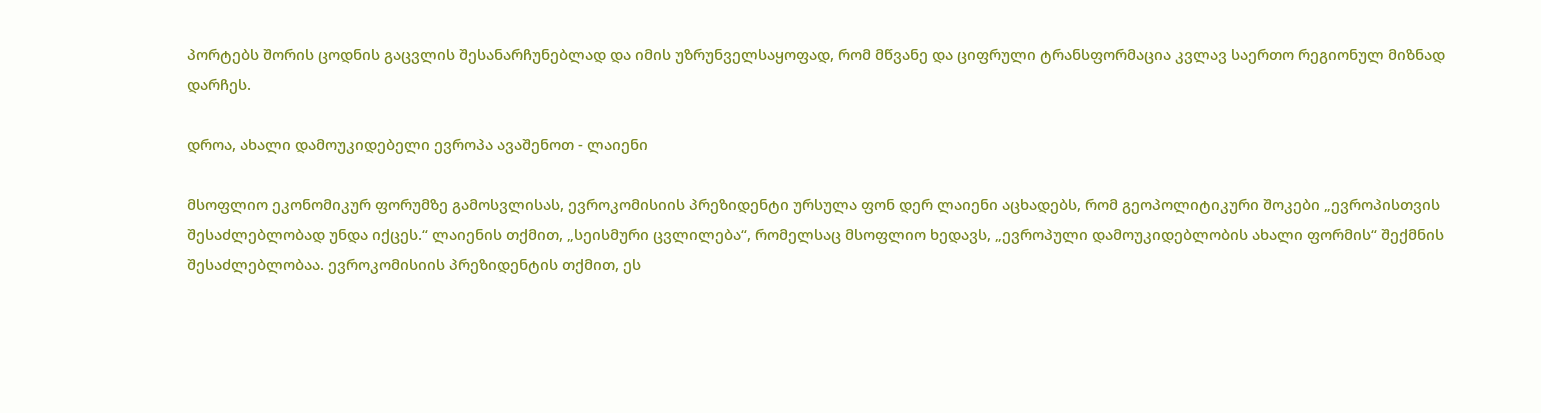პორტებს შორის ცოდნის გაცვლის შესანარჩუნებლად და იმის უზრუნველსაყოფად, რომ მწვანე და ციფრული ტრანსფორმაცია კვლავ საერთო რეგიონულ მიზნად დარჩეს.

დროა, ახალი დამოუკიდებელი ევროპა ავაშენოთ - ლაიენი

მსოფლიო ეკონომიკურ ფორუმზე გამოსვლისას, ევროკომისიის პრეზიდენტი ურსულა ფონ დერ ლაიენი აცხადებს, რომ გეოპოლიტიკური შოკები „ევროპისთვის შესაძლებლობად უნდა იქცეს.“ ლაიენის თქმით, „სეისმური ცვლილება“, რომელსაც მსოფლიო ხედავს, „ევროპული დამოუკიდებლობის ახალი ფორმის“ შექმნის შესაძლებლობაა. ევროკომისიის პრეზიდენტის თქმით, ეს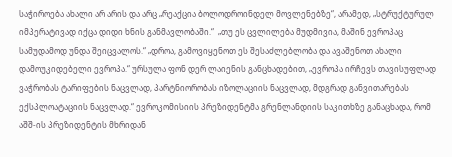საჭიროება ახალი არ არის და არც „რეაქცია ბოლოდროინდელ მოვლენებზე“, არამედ, „სტრუქტურულ იმპერატივად იქცა დიდი ხნის განმავლობაში.“  „თუ ეს ცვლილება მუდმივია, მაშინ ევროპაც სამუდამოდ უნდა შეიცვალოს.“ „დროა, გამოვიყენოთ ეს შესაძლებლობა და ავაშენოთ ახალი დამოუკიდებელი ევროპა.“ ურსულა ფონ დერ ლაიენის განცხადებით, „ევროპა ირჩევს თავისუფლად ვაჭრობას ტარიფების ნაცვლად, პარტნიორობას იზოლაციის ნაცვლად, მდგრად განვითარებას ექსპლოატაციის ნაცვლად.“ ევროკომისიის პრეზიდენტმა გრენლანდიის საკითხზე განაცხადა, რომ აშშ-ის პრეზიდენტის მხრიდან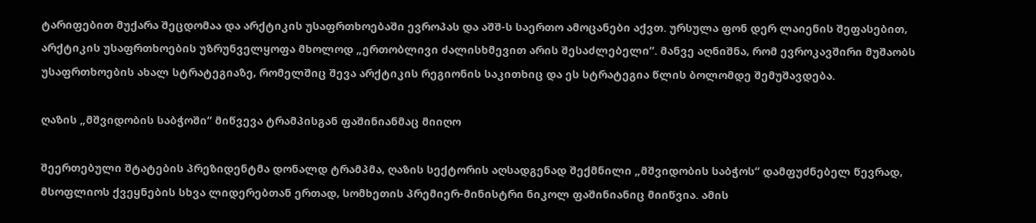ტარიფებით მუქარა შეცდომაა და არქტიკის უსაფრთხოებაში ევროპას და აშშ-ს საერთო ამოცანები აქვთ. ურსულა ფონ დერ ლაიენის შეფასებით, არქტიკის უსაფრთხოების უზრუნველყოფა მხოლოდ „ერთობლივი ძალისხმევით არის შესაძლებელი“. მანვე აღნიშნა, რომ ევროკავშირი მუშაობს უსაფრთხოების ახალ სტრატეგიაზე, რომელშიც შევა არქტიკის რეგიონის საკითხიც და ეს სტრატეგია წლის ბოლომდე შემუშავდება.

ღაზის „მშვიდობის საბჭოში“ მიწვევა ტრამპისგან ფაშინიანმაც მიიღო

შეერთებული შტატების პრეზიდენტმა დონალდ ტრამპმა, ღაზის სექტორის აღსადგენად შექმნილი „მშვიდობის საბჭოს“ დამფუძნებელ წევრად, მსოფლიოს ქვეყნების სხვა ლიდერებთან ერთად, სომხეთის პრემიერ-მინისტრი ნიკოლ ფაშინიანიც მიიწვია. ამის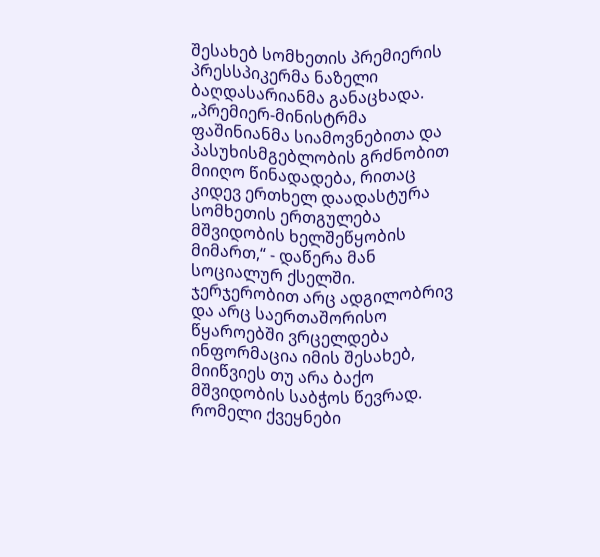შესახებ სომხეთის პრემიერის პრესსპიკერმა ნაზელი ბაღდასარიანმა განაცხადა. „პრემიერ-მინისტრმა ფაშინიანმა სიამოვნებითა და პასუხისმგებლობის გრძნობით მიიღო წინადადება, რითაც კიდევ ერთხელ დაადასტურა სომხეთის ერთგულება მშვიდობის ხელშეწყობის მიმართ,“ - დაწერა მან სოციალურ ქსელში. ჯერჯერობით არც ადგილობრივ და არც საერთაშორისო წყაროებში ვრცელდება ინფორმაცია იმის შესახებ, მიიწვიეს თუ არა ბაქო მშვიდობის საბჭოს წევრად. რომელი ქვეყნები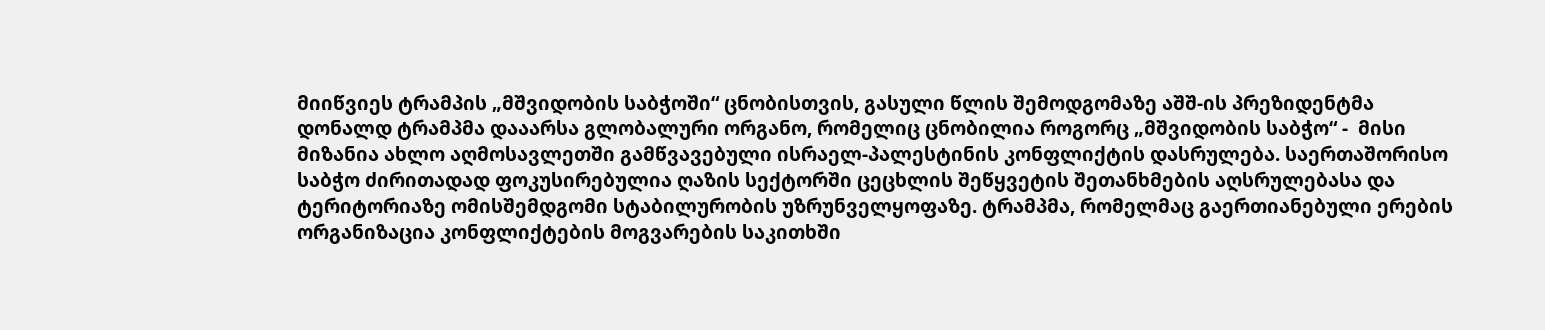მიიწვიეს ტრამპის „მშვიდობის საბჭოში“ ცნობისთვის, გასული წლის შემოდგომაზე აშშ-ის პრეზიდენტმა დონალდ ტრამპმა დააარსა გლობალური ორგანო, რომელიც ცნობილია როგორც „მშვიდობის საბჭო“ -  მისი მიზანია ახლო აღმოსავლეთში გამწვავებული ისრაელ-პალესტინის კონფლიქტის დასრულება. საერთაშორისო საბჭო ძირითადად ფოკუსირებულია ღაზის სექტორში ცეცხლის შეწყვეტის შეთანხმების აღსრულებასა და ტერიტორიაზე ომისშემდგომი სტაბილურობის უზრუნველყოფაზე. ტრამპმა, რომელმაც გაერთიანებული ერების ორგანიზაცია კონფლიქტების მოგვარების საკითხში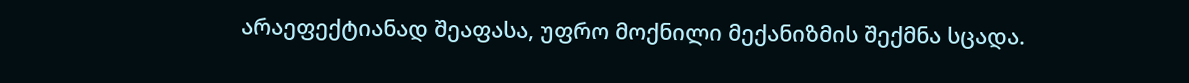არაეფექტიანად შეაფასა, უფრო მოქნილი მექანიზმის შექმნა სცადა.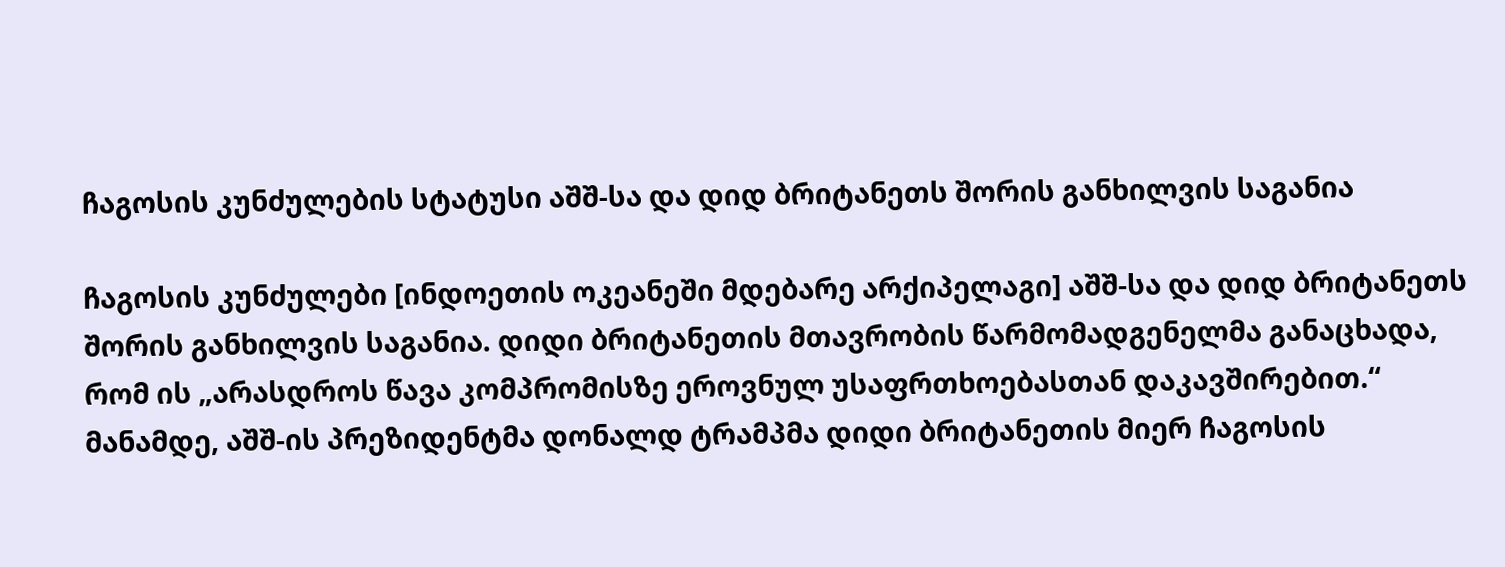ჩაგოსის კუნძულების სტატუსი აშშ-სა და დიდ ბრიტანეთს შორის განხილვის საგანია

ჩაგოსის კუნძულები [ინდოეთის ოკეანეში მდებარე არქიპელაგი] აშშ-სა და დიდ ბრიტანეთს შორის განხილვის საგანია. დიდი ბრიტანეთის მთავრობის წარმომადგენელმა განაცხადა, რომ ის „არასდროს წავა კომპრომისზე ეროვნულ უსაფრთხოებასთან დაკავშირებით.“ მანამდე, აშშ-ის პრეზიდენტმა დონალდ ტრამპმა დიდი ბრიტანეთის მიერ ჩაგოსის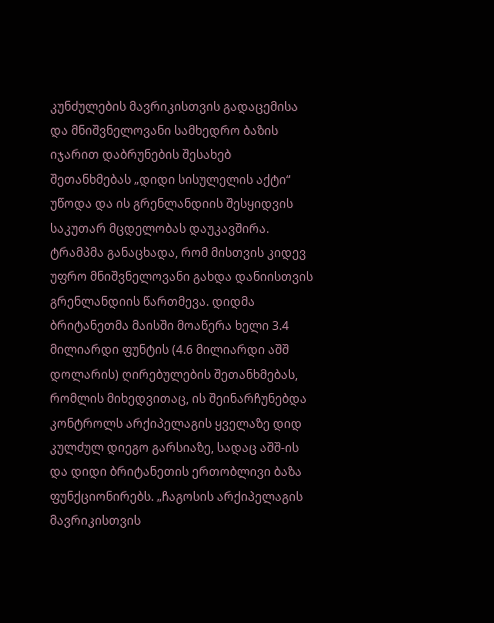კუნძულების მავრიკისთვის გადაცემისა და მნიშვნელოვანი სამხედრო ბაზის იჯარით დაბრუნების შესახებ შეთანხმებას „დიდი სისულელის აქტი“ უწოდა და ის გრენლანდიის შესყიდვის საკუთარ მცდელობას დაუკავშირა. ტრამპმა განაცხადა, რომ მისთვის კიდევ უფრო მნიშვნელოვანი გახდა დანიისთვის გრენლანდიის წართმევა. დიდმა ბრიტანეთმა მაისში მოაწერა ხელი 3.4 მილიარდი ფუნტის (4.6 მილიარდი აშშ დოლარის) ღირებულების შეთანხმებას, რომლის მიხედვითაც, ის შეინარჩუნებდა კონტროლს არქიპელაგის ყველაზე დიდ კულძულ დიეგო გარსიაზე, სადაც აშშ-ის და დიდი ბრიტანეთის ერთობლივი ბაზა ფუნქციონირებს. „ჩაგოსის არქიპელაგის მავრიკისთვის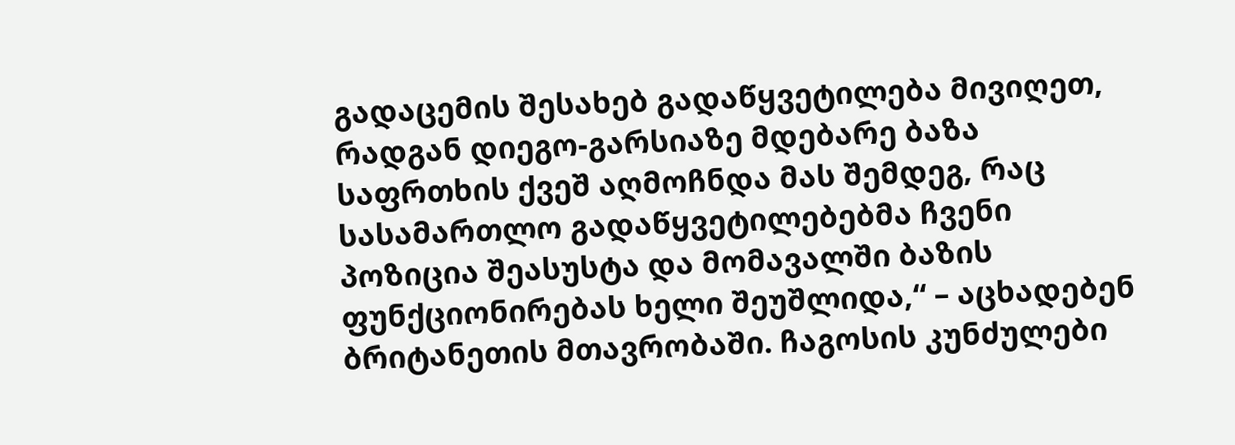გადაცემის შესახებ გადაწყვეტილება მივიღეთ, რადგან დიეგო-გარსიაზე მდებარე ბაზა საფრთხის ქვეშ აღმოჩნდა მას შემდეგ, რაც სასამართლო გადაწყვეტილებებმა ჩვენი პოზიცია შეასუსტა და მომავალში ბაზის ფუნქციონირებას ხელი შეუშლიდა,“ – აცხადებენ ბრიტანეთის მთავრობაში. ჩაგოსის კუნძულები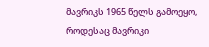მავრიკს 1965 წელს გამოეყო, როდესაც მავრიკი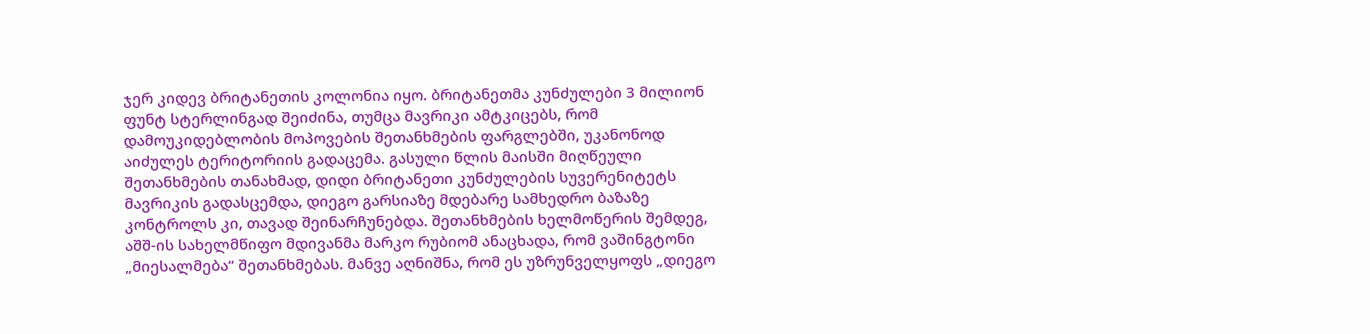ჯერ კიდევ ბრიტანეთის კოლონია იყო. ბრიტანეთმა კუნძულები 3 მილიონ ფუნტ სტერლინგად შეიძინა, თუმცა მავრიკი ამტკიცებს, რომ დამოუკიდებლობის მოპოვების შეთანხმების ფარგლებში, უკანონოდ აიძულეს ტერიტორიის გადაცემა. გასული წლის მაისში მიღწეული შეთანხმების თანახმად, დიდი ბრიტანეთი კუნძულების სუვერენიტეტს მავრიკის გადასცემდა, დიეგო გარსიაზე მდებარე სამხედრო ბაზაზე კონტროლს კი, თავად შეინარჩუნებდა. შეთანხმების ხელმოწერის შემდეგ, აშშ-ის სახელმწიფო მდივანმა მარკო რუბიომ ანაცხადა, რომ ვაშინგტონი „მიესალმება“ შეთანხმებას. მანვე აღნიშნა, რომ ეს უზრუნველყოფს „დიეგო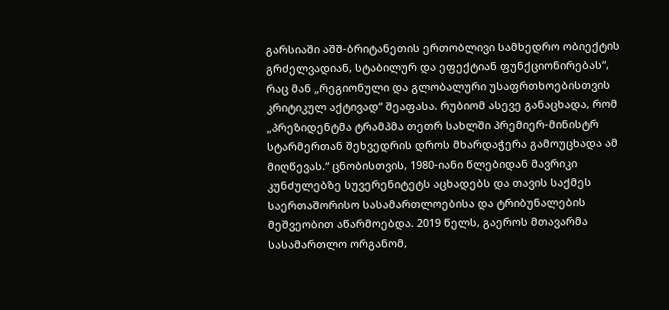გარსიაში აშშ-ბრიტანეთის ერთობლივი სამხედრო ობიექტის გრძელვადიან, სტაბილურ და ეფექტიან ფუნქციონირებას“, რაც მან „რეგიონული და გლობალური უსაფრთხოებისთვის კრიტიკულ აქტივად“ შეაფასა. რუბიომ ასევე განაცხადა, რომ „პრეზიდენტმა ტრამპმა თეთრ სახლში პრემიერ-მინისტრ სტარმერთან შეხვედრის დროს მხარდაჭერა გამოუცხადა ამ მიღწევას.“ ცნობისთვის, 1980-იანი წლებიდან მავრიკი კუნძულებზე სუვერენიტეტს აცხადებს და თავის საქმეს საერთაშორისო სასამართლოებისა და ტრიბუნალების მეშვეობით აწარმოებდა. 2019 წელს, გაეროს მთავარმა სასამართლო ორგანომ,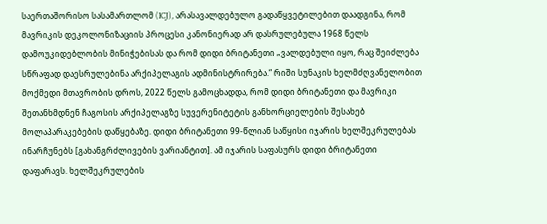საერთაშორისო სასამართლომ (ICJ), არასავალდებულო გადაწყვეტილებით დაადგინა, რომ მავრიკის დეკოლონიზაციის პროცესი კანონიერად არ დასრულებულა 1968 წელს დამოუკიდებლობის მინიჭებისას და რომ დიდი ბრიტანეთი „ვალდებული იყო, რაც შეიძლება სწრაფად დაესრულებინა არქიპელაგის ადმინისტრირება.“ რიში სუნაკის ხელმძღვანელობით მოქმედი მთავრობის დროს, 2022 წელს გამოცხადდა, რომ დიდი ბრიტანეთი და მავრიკი შეთანხმდნენ ჩაგოსის არქიპელაგზე სუვერენიტეტის განხორციელების შესახებ მოლაპარაკებების დაწყებაზე. დიდი ბრიტანეთი 99-წლიან საწყისი იჯარის ხელშეკრულებას ინარჩუნებს [გახანგრძლივების ვარიანტით]. ამ იჯარის საფასურს დიდი ბრიტანეთი დაფარავს. ხელშეკრულების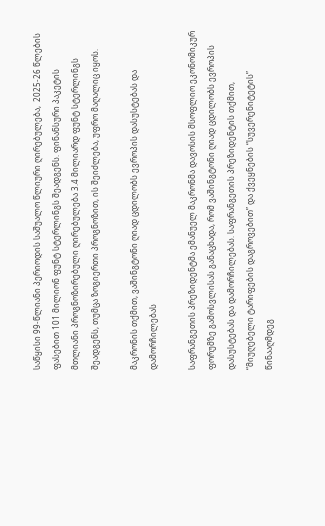საწყისი 99-წლიანი პერიოდის საშუალო წლიური ღირებულება,  2025-26 წლების ფასებით 101 მილიონ ფუნტ სტერლინგს შეადგენს. ფინანსური პაკეტის მთლიანი პროგნოზირებული ღირებულება 3.4 მილიარდ ფუნტ სტერლინგს შეადგენს, თუმცა ზოგიერთი პროგნოზით, ის შეიძლება, უფრო მაღალიც იყოს.

მაკრონის თქმით, ვაშინგტონი ღიად ცდილობს ევროპის დასუსტებას და დამორჩილებას

საფრანგეთის პრეზიდენტმა ემანუელ მაკრონმა დავოსის მსოფლიო ეკონომიკურ ფორუმზე გამოსვლისას განაცხადა, რომ ვაშინგტონი ღიად ცდილობს ევროპის დასუსტებას და დამორჩილებას. საფრანგეთის პრეზიდენტის თქმით, “მიუღებელი ტარიფების დაგროვებით” და ქვეყნების “სუვერენიტეტის” წინააღმდეგ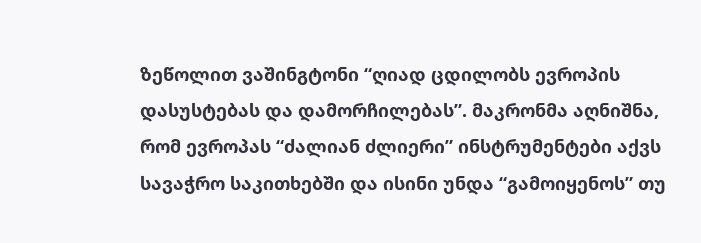ზეწოლით ვაშინგტონი “ღიად ცდილობს ევროპის დასუსტებას და დამორჩილებას”. მაკრონმა აღნიშნა, რომ ევროპას “ძალიან ძლიერი” ინსტრუმენტები აქვს სავაჭრო საკითხებში და ისინი უნდა “გამოიყენოს” თუ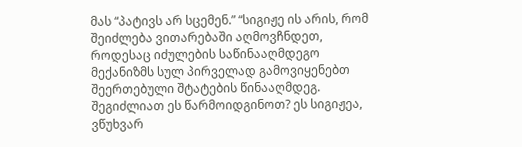მას “პატივს არ სცემენ.” “სიგიჟე ის არის, რომ შეიძლება ვითარებაში აღმოვჩნდეთ, როდესაც იძულების საწინააღმდეგო მექანიზმს სულ პირველად გამოვიყენებთ შეერთებული შტატების წინააღმდეგ. შეგიძლიათ ეს წარმოიდგინოთ? ეს სიგიჟეა, ვწუხვარ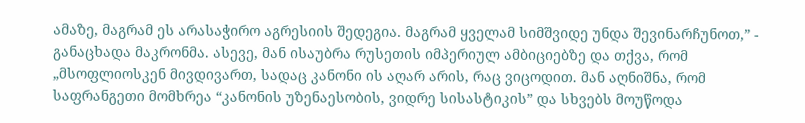ამაზე, მაგრამ ეს არასაჭირო აგრესიის შედეგია. მაგრამ ყველამ სიმშვიდე უნდა შევინარჩუნოთ,” - განაცხადა მაკრონმა. ასევე, მან ისაუბრა რუსეთის იმპერიულ ამბიციებზე და თქვა, რომ „მსოფლიოსკენ მივდივართ, სადაც კანონი ის აღარ არის, რაც ვიცოდით. მან აღნიშნა, რომ საფრანგეთი მომხრეა “კანონის უზენაესობის, ვიდრე სისასტიკის” და სხვებს მოუწოდა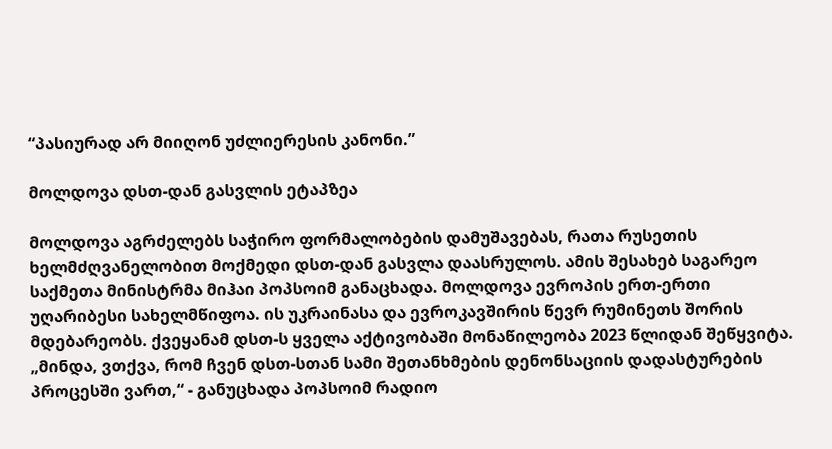“პასიურად არ მიიღონ უძლიერესის კანონი.”

მოლდოვა დსთ-დან გასვლის ეტაპზეა

მოლდოვა აგრძელებს საჭირო ფორმალობების დამუშავებას, რათა რუსეთის ხელმძღვანელობით მოქმედი დსთ-დან გასვლა დაასრულოს. ამის შესახებ საგარეო საქმეთა მინისტრმა მიჰაი პოპსოიმ განაცხადა. მოლდოვა ევროპის ერთ-ერთი უღარიბესი სახელმწიფოა. ის უკრაინასა და ევროკავშირის წევრ რუმინეთს შორის მდებარეობს. ქვეყანამ დსთ-ს ყველა აქტივობაში მონაწილეობა 2023 წლიდან შეწყვიტა. „მინდა, ვთქვა, რომ ჩვენ დსთ-სთან სამი შეთანხმების დენონსაციის დადასტურების პროცესში ვართ,“ - განუცხადა პოპსოიმ რადიო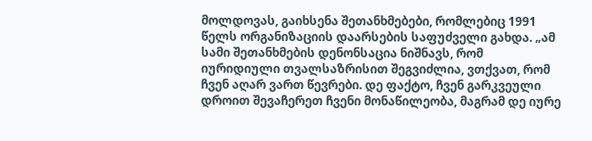მოლდოვას, გაიხსენა შეთანხმებები, რომლებიც 1991 წელს ორგანიზაციის დაარსების საფუძველი გახდა. „ამ სამი შეთანხმების დენონსაცია ნიშნავს, რომ იურიდიული თვალსაზრისით შეგვიძლია, ვთქვათ, რომ ჩვენ აღარ ვართ წევრები. დე ფაქტო, ჩვენ გარკვეული დროით შევაჩერეთ ჩვენი მონაწილეობა, მაგრამ დე იურე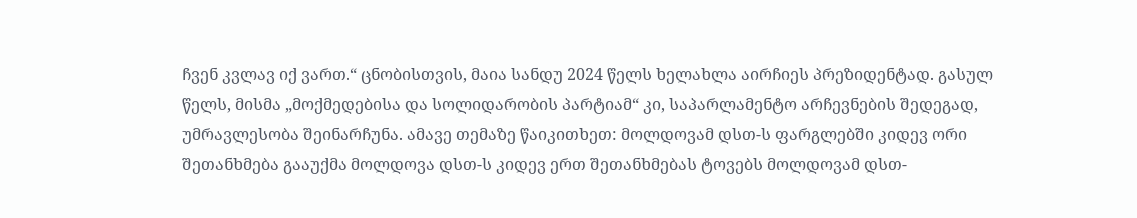ჩვენ კვლავ იქ ვართ.“ ცნობისთვის, მაია სანდუ 2024 წელს ხელახლა აირჩიეს პრეზიდენტად. გასულ წელს, მისმა „მოქმედებისა და სოლიდარობის პარტიამ“ კი, საპარლამენტო არჩევნების შედეგად, უმრავლესობა შეინარჩუნა. ამავე თემაზე წაიკითხეთ: მოლდოვამ დსთ-ს ფარგლებში კიდევ ორი შეთანხმება გააუქმა მოლდოვა დსთ-ს კიდევ ერთ შეთანხმებას ტოვებს მოლდოვამ დსთ-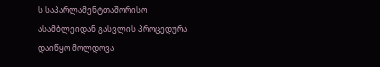ს საპარლამენტთაშორისო ასამბლეიდან გასვლის პროცედურა დაიწყო მოლდოვა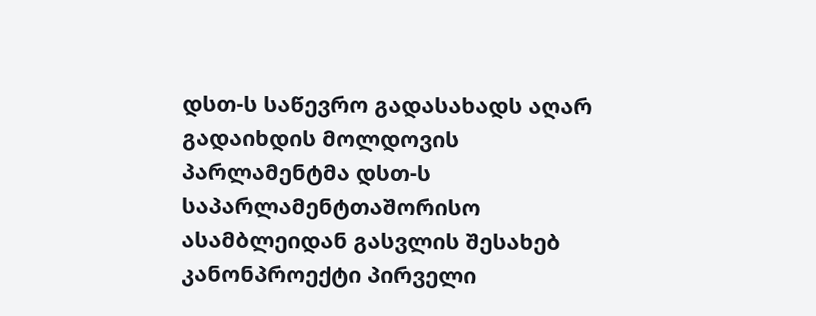დსთ-ს საწევრო გადასახადს აღარ გადაიხდის მოლდოვის პარლამენტმა დსთ-ს საპარლამენტთაშორისო ასამბლეიდან გასვლის შესახებ კანონპროექტი პირველი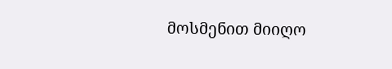მოსმენით მიიღო